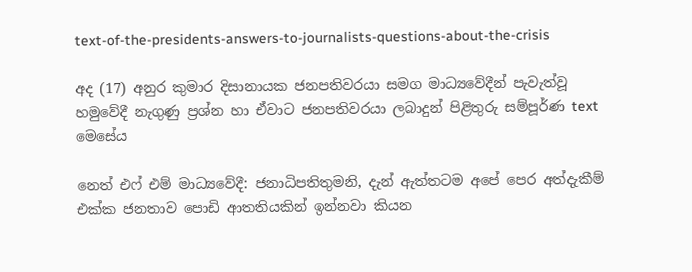text-of-the-presidents-answers-to-journalists-questions-about-the-crisis

අද (17) අනුර කුමාර දිසානායක ජනපතිවරයා සමග මාධ්‍යවේදීන් පැවැත්වූ හමුවේදී නැගුණු ප්‍රශ්න හා ඒවාට ජනපතිවරයා ලබාදුන් පිළිතුරු සම්පූර්ණ text මෙසේය

නෙත් එෆ් එම් මාධ්‍යවේදී: ජනාධිපතිතුමනි, දැන් ඇත්තටම අපේ පෙර අත්දැකීම් එක්ක ජනතාව පොඩි ආතතියකින් ඉන්නවා කියන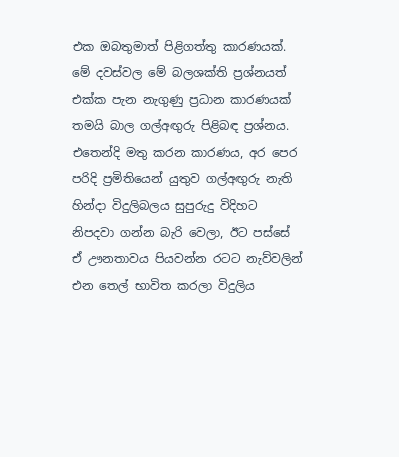එක ඔබතුමාත් පිළිගත්තු කාරණයක්. මේ දවස්වල මේ බලශක්ති ප්‍රශ්නයත් එක්ක පැන නැගුණු ප්‍රධාන කාරණයක් තමයි බාල ගල්අඟුරු පිළිබඳ ප්‍රශ්නය. එතෙන්දි මතු කරන කාරණය, අර පෙර පරිදි ප්‍රමිතියෙන් යුතුව ගල්අඟුරු නැති හින්දා විදුලිබලය සුපුරුදු විදිහට නිපදවා ගන්න බැරි වෙලා, ඊට පස්සේ ඒ ඌනතාවය පියවන්න රටට නැව්වලින් එන තෙල් භාවිත කරලා විදුලිය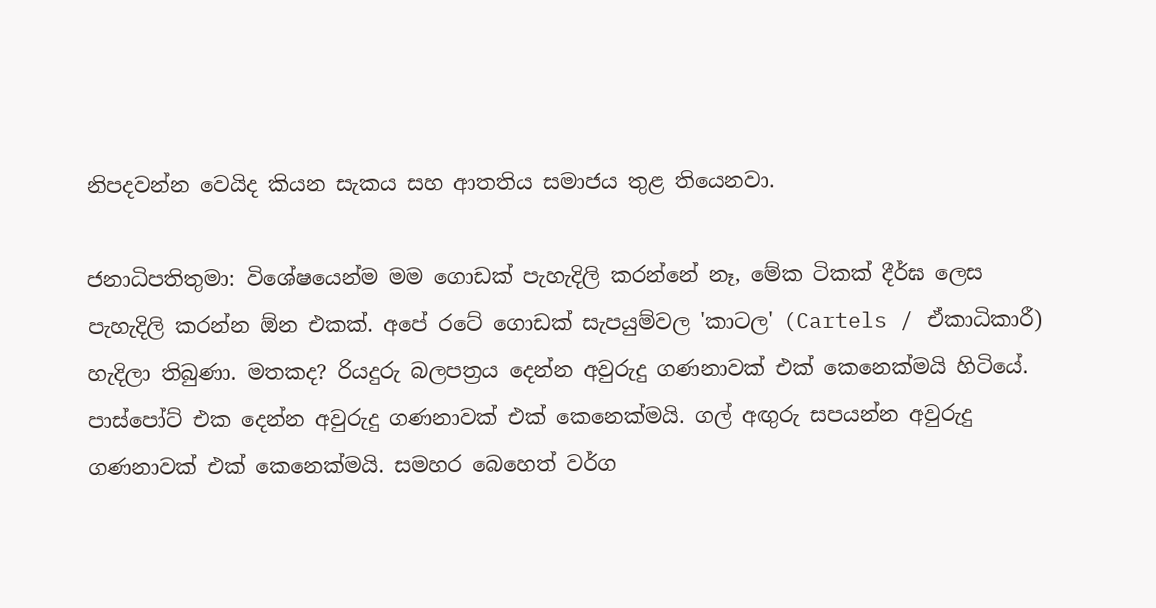නිපදවන්න වෙයිද කියන සැකය සහ ආතතිය සමාජය තුළ තියෙනවා.

ජනාධිපතිතුමා: විශේෂයෙන්ම මම ගොඩක් පැහැදිලි කරන්නේ නෑ, මේක ටිකක් දීර්ඝ ලෙස පැහැදිලි කරන්න ඕන එකක්. අපේ රටේ ගොඩක් සැපයුම්වල 'කාටල' (Cartels / ඒකාධිකාරී) හැදිලා තිබුණා. මතකද? රියදුරු බලපත්‍රය දෙන්න අවුරුදු ගණනාවක් එක් කෙනෙක්මයි හිටියේ. පාස්පෝට් එක දෙන්න අවුරුදු ගණනාවක් එක් කෙනෙක්මයි. ගල් අඟුරු සපයන්න අවුරුදු ගණනාවක් එක් කෙනෙක්මයි. සමහර බෙහෙත් වර්ග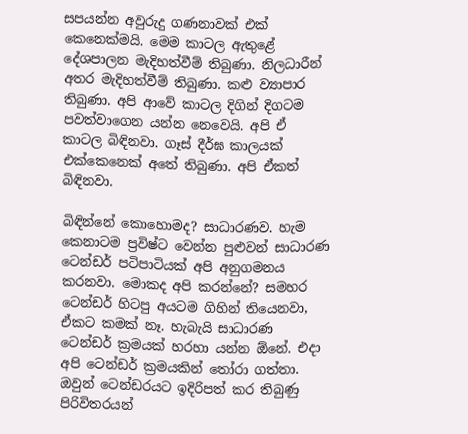සපයන්න අවුරුදු ගණනාවක් එක් කෙනෙක්මයි. මෙම කාටල ඇතුළේ දේශපාලන මැදිහත්වීම් තිබුණා. නිලධාරීන් අතර මැදිහත්වීම් තිබුණා. කළු ව්‍යාපාර තිබුණා. අපි ආවේ කාටල දිගින් දිගටම පවත්වාගෙන යන්න නෙවෙයි. අපි ඒ කාටල බිඳිනවා. ගෑස් දීර්ඝ කාලයක් එක්කෙනෙක් අතේ තිබුණා. අපි ඒකත් බිඳිනවා.

බිඳින්නේ කොහොමද? සාධාරණව. හැම කෙනාටම ප්‍රවිෂ්ට වෙන්න පුළුවන් සාධාරණ ටෙන්ඩර් පටිපාටියක් අපි අනුගමනය කරනවා. මොකද අපි කරන්නේ? සමහර ටෙන්ඩර් හිටපු අයටම ගිහින් තියෙනවා, ඒකට කමක් නෑ. හැබැයි සාධාරණ ටෙන්ඩර් ක්‍රමයක් හරහා යන්න ඕනේ. එදා අපි ටෙන්ඩර් ක්‍රමයකින් තෝරා ගත්තා. ඔවුන් ටෙන්ඩරයට ඉදිරිපත් කර තිබුණු පිරිවිතරයන්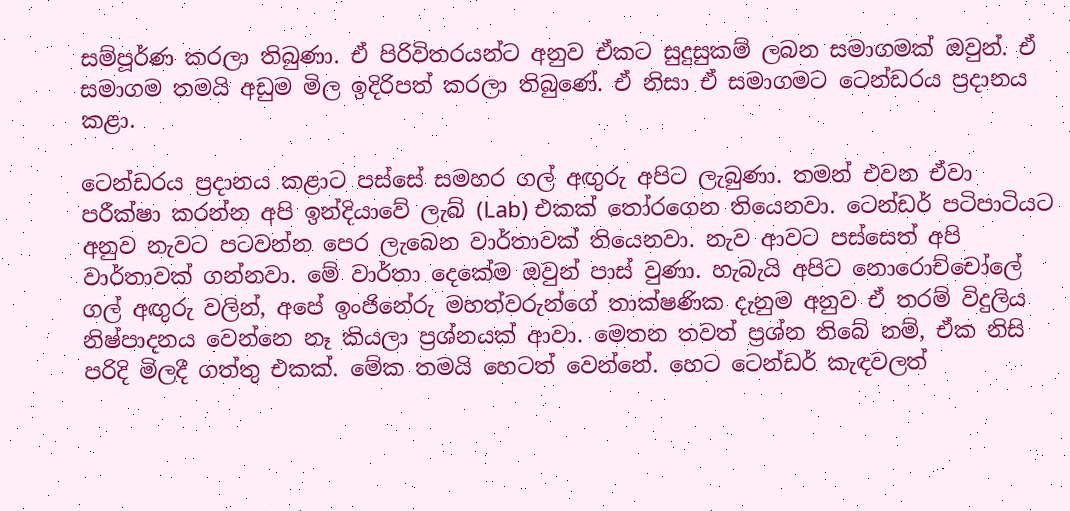සම්පූර්ණ කරලා තිබුණා. ඒ පිරිවිතරයන්ට අනුව ඒකට සුදුසුකම් ලබන සමාගමක් ඔවුන්. ඒ සමාගම තමයි අඩුම මිල ඉදිරිපත් කරලා තිබුණේ. ඒ නිසා ඒ සමාගමට ටෙන්ඩරය ප්‍රදානය කළා.

ටෙන්ඩරය ප්‍රදානය කළාට පස්සේ සමහර ගල් අඟුරු අපිට ලැබුණා. තමන් එවන ඒවා පරීක්ෂා කරන්න අපි ඉන්දියාවේ ලැබ් (Lab) එකක් තෝරගෙන තියෙනවා. ටෙන්ඩර් පටිපාටියට අනුව නැවට පටවන්න පෙර ලැබෙන වාර්තාවක් තියෙනවා. නැව ආවට පස්සෙත් අපි වාර්තාවක් ගන්නවා. මේ වාර්තා දෙකේම ඔවුන් පාස් වුණා. හැබැයි අපිට නොරොච්චෝලේ ගල් අඟුරු වලින්, අපේ ඉංජිනේරු මහත්වරුන්ගේ තාක්ෂණික දැනුම අනුව ඒ තරම් විදුලිය නිෂ්පාදනය වෙන්නෙ නෑ කියලා ප්‍රශ්නයක් ආවා. මෙතන තවත් ප්‍රශ්න තිබේ නම්, ඒක නිසි පරිදි මිලදී ගත්තු එකක්. මේක තමයි හෙටත් වෙන්නේ. හෙට ටෙන්ඩර් කැඳවලත්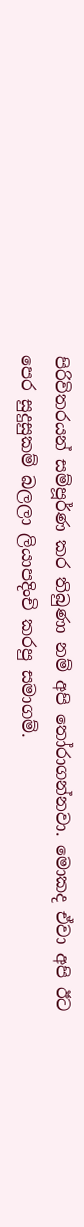පිරිවිතරයන් සම්පූර්ණ කර තිබුණා නම් අපි තෝරාගන්නවා. මොකද ඒවා අපි ඊට පෙර සුදුසුකම් බලලා ලියාපදිංචි කරපු සමාගම්.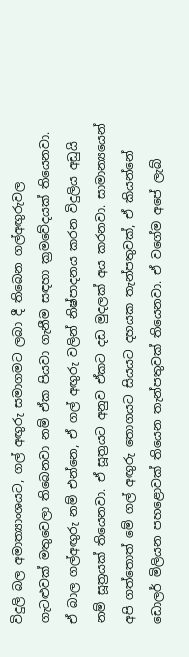විදුලි බල අමාත්‍යාංශයට, ගල් අඟුරු සමාගමට ලබා දී තිබෙන ගල්අඟුරුවල ගැටළුවක් මතුවෙලා තිබෙනවා නම් ඒක පියවා ගැනීම සඳහා ක්‍රමවේදයක් තියෙනවා. ඒ බාල ගල්අඟුරු නම් එන්නෙ, ඒ ගල් අඟුරු වලින් නිෂ්පාදනය කරන විදුලිය අඩුයි නම් සූත්‍රයක් තියෙනවා. ඒ සූත්‍රයට අනුව ඒකට දඩ මුදලක් අය කරනවා. සාමාන්‍යයෙන් අපි ගත්තොත් මේ ගල් අඟුරු තොගයට සියයට දහයක තැන්පතුවක්, ඒ කියන්නේ ඩොලර් මිලියන පහළොවක් තියෙන තැන්පතුවක් තියෙනවා. ඒ වගේම අපේ ලැබ්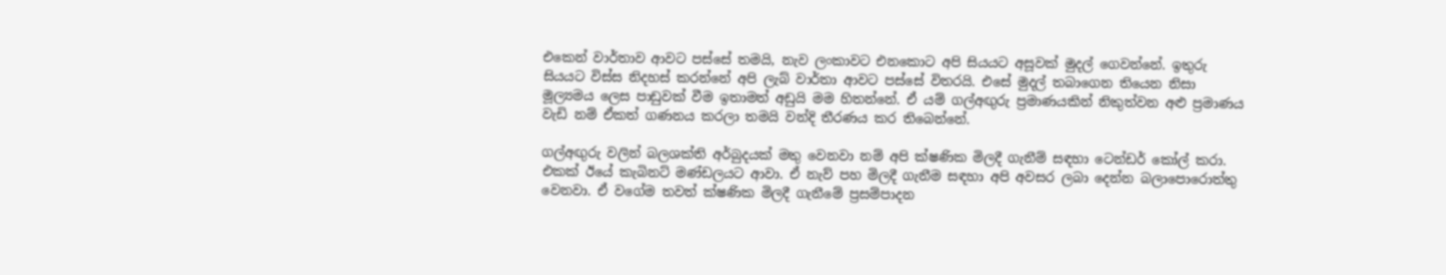එකෙන් වාර්තාව ආවට පස්සේ තමයි, නැව ලංකාවට එනකොට අපි සියයට අසූවක් මුදල් ගෙවන්නේ. ඉතුරු සියයට විස්ස නිදහස් කරන්නේ අපි ලැබ් වාර්තා ආවට පස්සේ විතරයි. එසේ මුදල් තබාගෙන තියෙන නිසා මූල්‍යමය ලෙස පාඩුවක් වීම ඉතාමත් අඩුයි මම හිතන්නේ. ඒ යම් ගල්අඟුරු ප්‍රමාණයකින් නිකුත්වන අළු ප්‍රමාණය වැඩි නම් ඒකත් ගණනය කරලා තමයි වන්දි තීරණය කර තිබෙන්නේ.

ගල්අඟුරු වලින් බලශක්ති අර්බුදයක් මතු වෙනවා නම් අපි ක්ෂණික මිලදී ගැනීම් සඳහා ටෙන්ඩර් කෝල් කරා. එකක් ඊයේ කැබිනට් මණ්ඩලයට ආවා. ඒ නැව් පහ මිලදී ගැනීම සඳහා අපි අවසර ලබා දෙන්න බලාපොරොත්තු වෙනවා. ඒ වගේම තවත් ක්ෂණික මිලදී ගැනීමේ ප්‍රසම්පාදන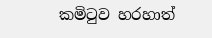කමිටුව හරහාත්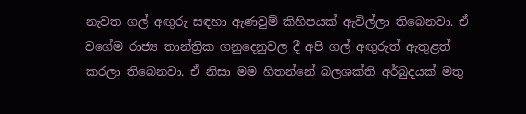නැවත ගල් අඟුරු සඳහා ඇණවුම් කිහිපයක් ඇවිල්ලා තිබෙනවා. ඒ වගේම රාජ්‍ය තාන්ත්‍රික ගනුදෙනුවල දී අපි ගල් අඟුරුත් ඇතුළත් කරලා තිබෙනවා. ඒ නිසා මම හිතන්නේ බලශක්ති අර්බුදයක් මතු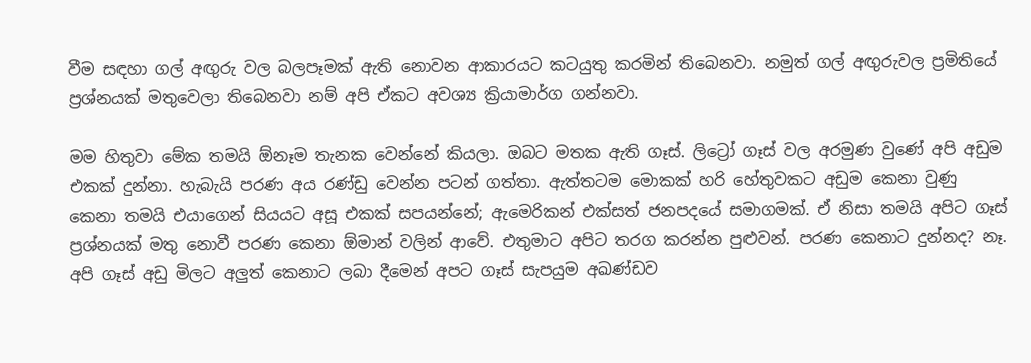වීම සඳහා ගල් අඟුරු වල බලපෑමක් ඇති නොවන ආකාරයට කටයුතු කරමින් තිබෙනවා. නමුත් ගල් අඟුරුවල ප්‍රමිතියේ ප්‍රශ්නයක් මතුවෙලා තිබෙනවා නම් අපි ඒකට අවශ්‍ය ක්‍රියාමාර්ග ගන්නවා.

මම හිතුවා මේක තමයි ඕනෑම තැනක වෙන්නේ කියලා. ඔබට මතක ඇති ගෑස්. ලිට්‍රෝ ගෑස් වල අරමුණ වුණේ අපි අඩුම එකක් දුන්නා. හැබැයි පරණ අය රණ්ඩු වෙන්න පටන් ගත්තා. ඇත්තටම මොකක් හරි හේතුවකට අඩුම කෙනා වුණු කෙනා තමයි එයාගෙන් සියයට අසූ එකක් සපයන්නේ; ඇමෙරිකන් එක්සත් ජනපදයේ සමාගමක්. ඒ නිසා තමයි අපිට ගෑස් ප්‍රශ්නයක් මතු නොවී පරණ කෙනා ඕමාන් වලින් ආවේ. එතුමාට අපිට තරග කරන්න පුළුවන්. පරණ කෙනාට දුන්නද? නෑ. අපි ගෑස් අඩු මිලට අලුත් කෙනාට ලබා දීමෙන් අපට ගෑස් සැපයුම අඛණ්ඩව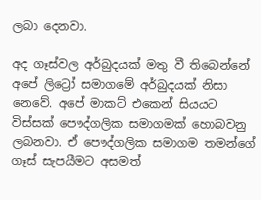ලබා දෙනවා.

අද ගෑස්වල අර්බුදයක් මතු වී තිබෙන්නේ අපේ ලිට්‍රෝ සමාගමේ අර්බුදයක් නිසා නෙවේ. අපේ මාකට් එකෙන් සියයට විස්සක් පෞද්ගලික සමාගමක් හොබවනු ලබනවා. ඒ පෞද්ගලික සමාගම තමන්ගේ ගෑස් සැපයීමට අසමත්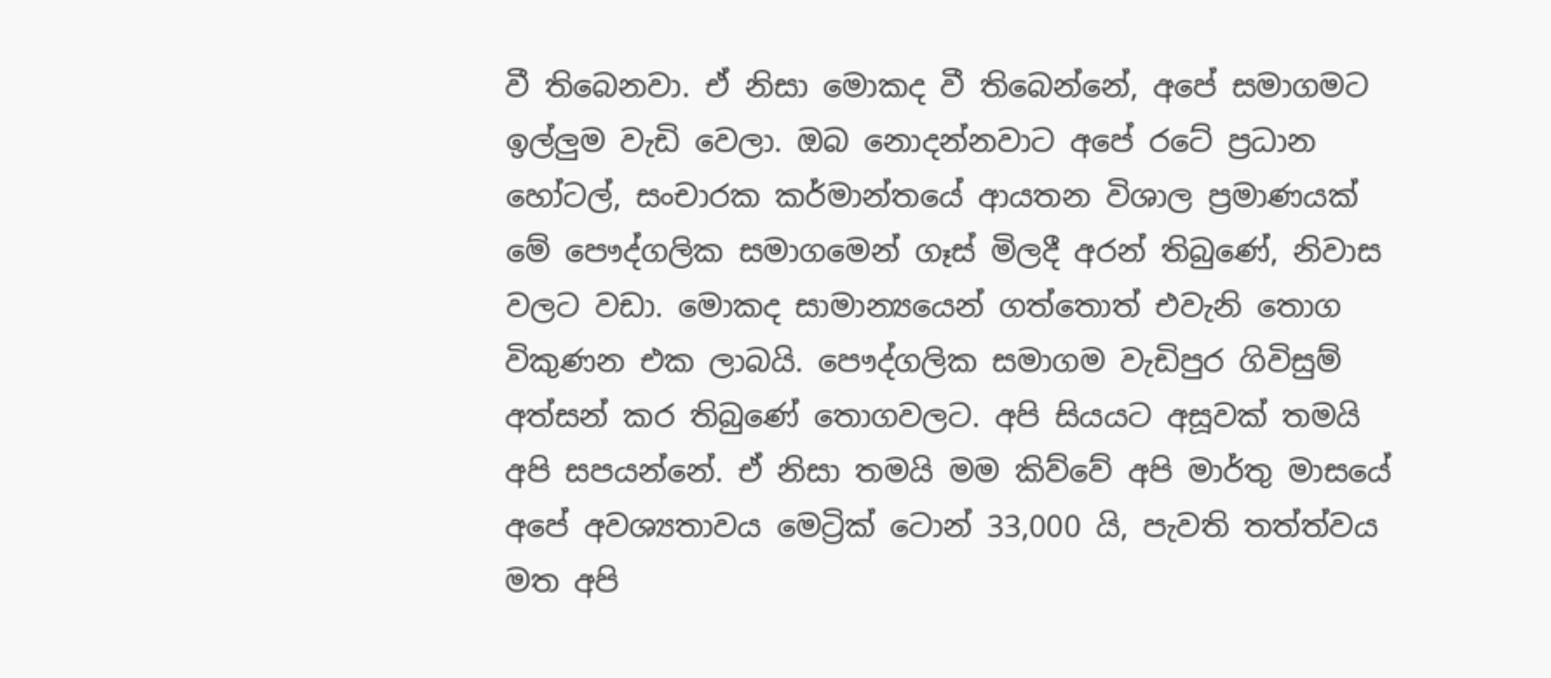වී තිබෙනවා. ඒ නිසා මොකද වී තිබෙන්නේ, අපේ සමාගමට ඉල්ලුම වැඩි වෙලා. ඔබ නොදන්නවාට අපේ රටේ ප්‍රධාන හෝටල්, සංචාරක කර්මාන්තයේ ආයතන විශාල ප්‍රමාණයක් මේ පෞද්ගලික සමාගමෙන් ගෑස් මිලදී අරන් තිබුණේ, නිවාස වලට වඩා. මොකද සාමාන්‍යයෙන් ගත්තොත් එවැනි තොග විකුණන එක ලාබයි. පෞද්ගලික සමාගම වැඩිපුර ගිවිසුම් අත්සන් කර තිබුණේ තොගවලට. අපි සියයට අසූවක් තමයි අපි සපයන්නේ. ඒ නිසා තමයි මම කිව්වේ අපි මාර්තු මාසයේ අපේ අවශ්‍යතාවය මෙට්‍රික් ටොන් 33,000 යි, පැවති තත්ත්වය මත අපි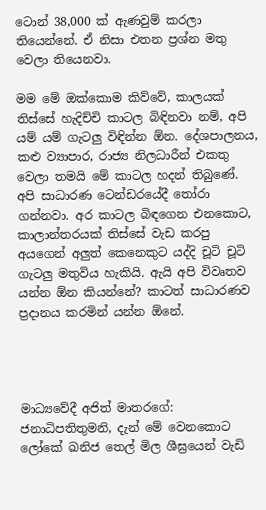ටොන් 38,000 ක් ඇණවුම් කරලා තියෙන්නේ. ඒ නිසා එතන ප්‍රශ්න මතු වෙලා තියෙනවා.

මම මේ ඔක්කොම කිව්වේ, කාලයක් තිස්සේ හැදිච්චි කාටල බිඳිනවා නම්, අපි යම් යම් ගැටලු විඳින්න ඕන. දේශපාලනය, කළු ව්‍යාපාර, රාජ්‍ය නිලධාරීන් එකතු වෙලා තමයි මේ කාටල හදන් තිබුණේ. අපි සාධාරණ ටෙන්ඩරයේදී තෝරා ගන්නවා. අර කාටල බිඳගෙන එනකොට, කාලාන්තරයක් තිස්සේ වැඩ කරපු අයගෙන් අලුත් කෙනෙකුට යද්දි චූටි චූටි ගැටලු මතුවිය හැකියි. ඇයි අපි විවෘතව යන්න ඕන කියන්නේ? කාටත් සාධාරණව ප්‍රදානය කරමින් යන්න ඕනේ.




මාධ්‍යවේදී අජිත් මාතරගේ: ජනාධිපතිතුමනි, දැන් මේ වෙනකොට ලෝකේ ඛනිජ තෙල් මිල ශීඝ්‍රයෙන් වැඩි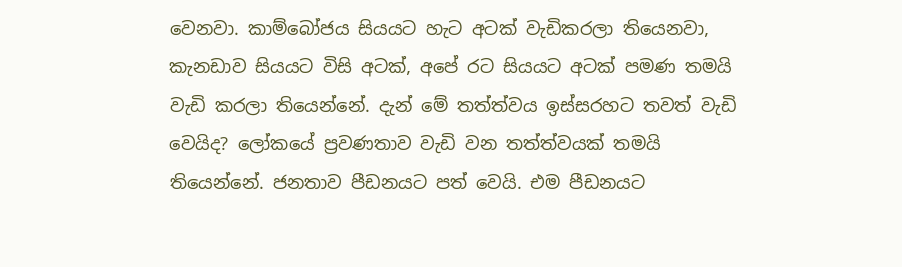වෙනවා. කාම්බෝජය සියයට හැට අටක් වැඩිකරලා තියෙනවා, කැනඩාව සියයට විසි අටක්, අපේ රට සියයට අටක් පමණ තමයි වැඩි කරලා තියෙන්නේ. දැන් මේ තත්ත්වය ඉස්සරහට තවත් වැඩි වෙයිද? ලෝකයේ ප්‍රවණතාව වැඩි වන තත්ත්වයක් තමයි තියෙන්නේ. ජනතාව පීඩනයට පත් වෙයි. එම පීඩනයට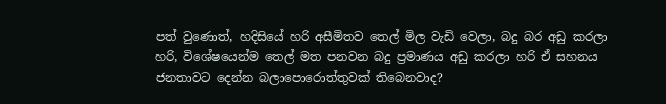පත් වුණොත්, හදිසියේ හරි අසීමිතව තෙල් මිල වැඩි වෙලා, බදු බර අඩු කරලා හරි, විශේෂයෙන්ම තෙල් මත පනවන බදු ප්‍රමාණය අඩු කරලා හරි ඒ සහනය ජනතාවට දෙන්න බලාපොරොත්තුවක් තිබෙනවාද?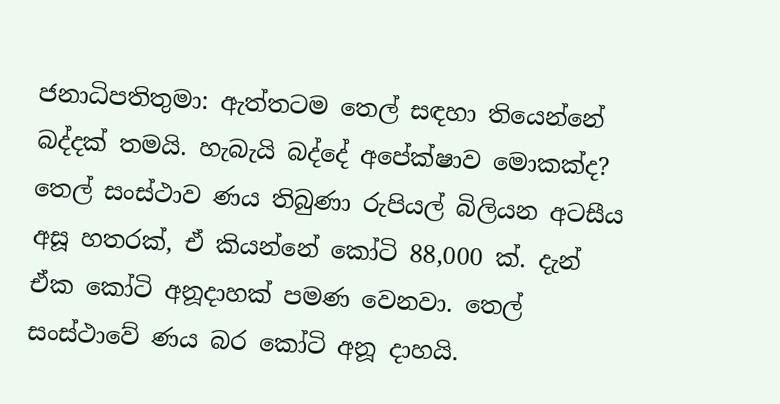ජනාධිපතිතුමා: ඇත්තටම තෙල් සඳහා තියෙන්නේ බද්දක් තමයි. හැබැයි බද්දේ අපේක්ෂාව මොකක්ද? තෙල් සංස්ථාව ණය තිබුණා රුපියල් බිලියන අටසීය අසූ හතරක්, ඒ කියන්නේ කෝටි 88,000 ක්. දැන් ඒක කෝටි අනූදාහක් පමණ වෙනවා. තෙල් සංස්ථාවේ ණය බර කෝටි අනූ දාහයි.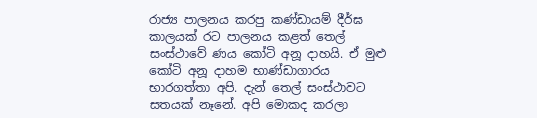රාජ්‍ය පාලනය කරපු කණ්ඩායම් දීර්ඝ කාලයක් රට පාලනය කළත් තෙල් සංස්ථාවේ ණය කෝටි අනූ දාහයි. ඒ මුළු කෝටි අනූ දාහම භාණ්ඩාගාරය භාරගත්තා අපි. දැන් තෙල් සංස්ථාවට සතයක් නෑනේ. අපි මොකද කරලා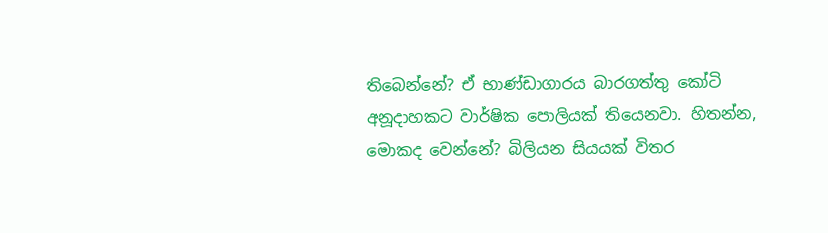තිබෙන්නේ? ඒ භාණ්ඩාගාරය බාරගත්තු කෝටි අනූදාහකට වාර්ෂික පොලියක් තියෙනවා. හිතන්න, මොකද වෙන්නේ? බිලියන සියයක් විතර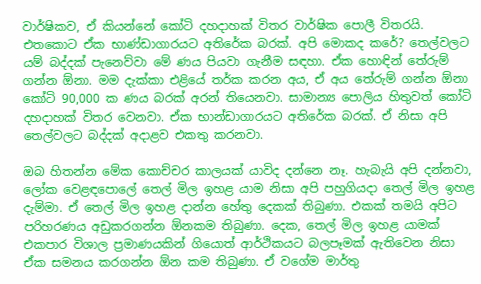වාර්ෂිකව, ඒ කියන්නේ කෝටි දහදාහක් විතර වාර්ෂික පොලී විතරයි. එතකොට ඒක භාණ්ඩාගාරයට අතිරේක බරක්. අපි මොකද කරේ? තෙල්වලට යම් බද්දක් පැනෙව්වා මේ ණය පියවා ගැනීම සඳහා. ඒක හොඳින් තේරුම් ගන්න ඕනා. මම දැක්කා එළියේ තර්ක කරන අය, ඒ අය තේරුම් ගන්න ඕනා කෝටි 90,000 ක ණය බරක් අරන් තියෙනවා. සාමාන්‍ය පොලිය හිතුවත් කෝටි දහදාහක් විතර වෙනවා. ඒක භාන්ඩාගාරයට අතිරේක බරක්. ඒ නිසා අපි තෙල්වලට බද්දක් අදාළව එකතු කරනවා.

ඔබ හිතන්න මේක කොච්චර කාලයක් යාවිද දන්නෙ නෑ. හැබැයි අපි දන්නවා, ලෝක වෙළඳපොලේ තෙල් මිල ඉහළ යාම නිසා අපි පහුගියදා තෙල් මිල ඉහළ දැම්මා. ඒ තෙල් මිල ඉහළ දාන්න හේතු දෙකක් තිබුණා. එකක් තමයි අපිට පරිහරණය අඩුකරගන්න ඕනකම තිබුණා. දෙක, තෙල් මිල ඉහළ යාමක් එකපාර විශාල ප්‍රමාණයකින් ගියොත් ආර්ථිකයට බලපෑමක් ඇතිවෙන නිසා ඒක සමනය කරගන්න ඕන කම තිබුණා. ඒ වගේම මාර්තු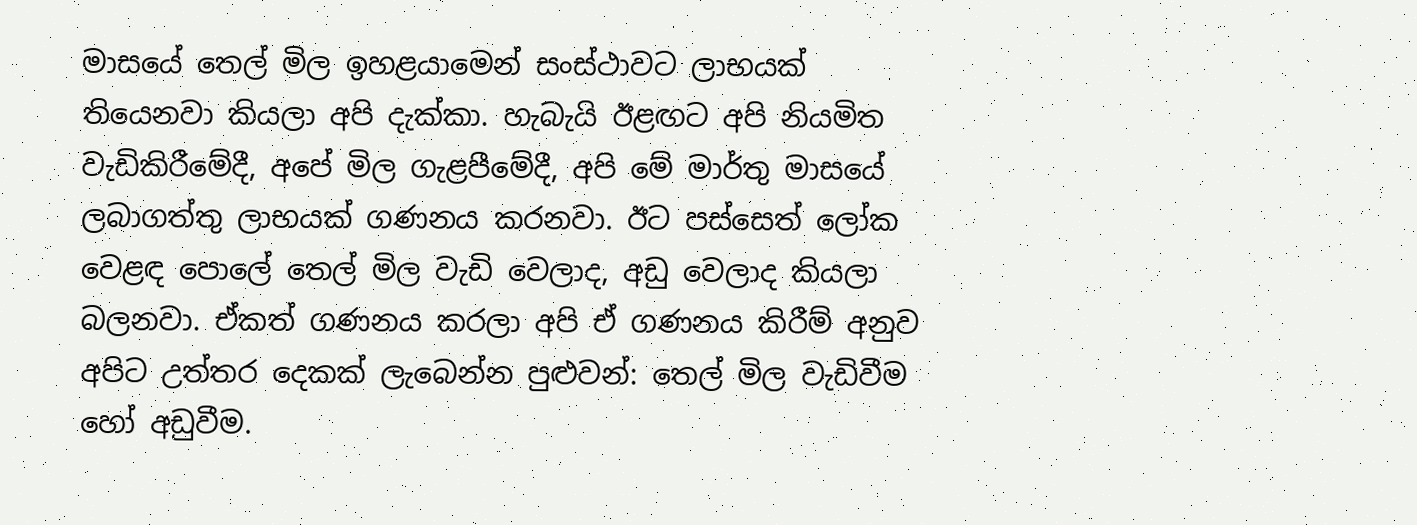මාසයේ තෙල් මිල ඉහළයාමෙන් සංස්ථාවට ලාභයක් තියෙනවා කියලා අපි දැක්කා. හැබැයි ඊළඟට අපි නියමිත වැඩිකිරීමේදී, අපේ මිල ගැළපීමේදී, අපි මේ මාර්තු මාසයේ ලබාගත්තු ලාභයක් ගණනය කරනවා. ඊට පස්සෙත් ලෝක වෙළඳ පොලේ තෙල් මිල වැඩි වෙලාද, අඩු වෙලාද කියලා බලනවා. ඒකත් ගණනය කරලා අපි ඒ ගණනය කිරීම් අනුව අපිට උත්තර දෙකක් ලැබෙන්න පුළුවන්: තෙල් මිල වැඩිවීම හෝ අඩුවීම.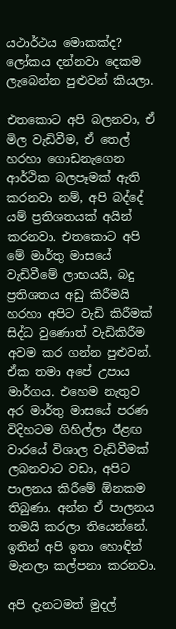යථාර්ථය මොකක්ද? ලෝකය දන්නවා දෙකම ලැබෙන්න පුළුවන් කියලා.

එතකොට අපි බලනවා, ඒ මිල වැඩිවීම, ඒ තෙල් හරහා ගොඩනැගෙන ආර්ථික බලපෑමක් ඇති කරනවා නම්, අපි බද්දේ යම් ප්‍රතිශතයක් අයින් කරනවා. එතකොට අපි මේ මාර්තු මාසයේ වැඩිවීමේ ලාභයයි, බදු ප්‍රතිශතය අඩු කිරීමයි හරහා අපිට වැඩි කිරීමක් සිද්ධ වුණොත් වැඩිකිරීම අවම කර ගන්න පුළුවන්. ඒක තමා අපේ උපාය මාර්ගය. එහෙම නැතුව අර මාර්තු මාසයේ පරණ විදිහටම ගිහිල්ලා ඊළඟ වාරයේ විශාල වැඩිවීමක් ලබනවාට වඩා, අපිට පාලනය කිරීමේ ඕනකම තිබුණා. අන්න ඒ පාලනය තමයි කරලා තියෙන්නේ. ඉතින් අපි ඉතා හොඳින් මැනලා කල්පනා කරනවා.

අපි දැනටමත් මුදල්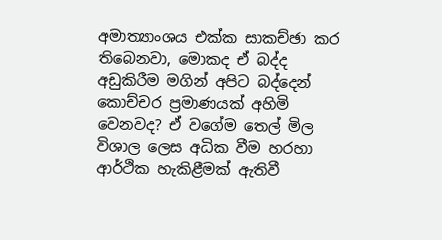අමාත්‍යාංශය එක්ක සාකච්ඡා කර තිබෙනවා, මොකද ඒ බද්ද අඩුකිරීම මගින් අපිට බද්දෙන් කොච්චර ප්‍රමාණයක් අහිමි වෙනවද? ඒ වගේම තෙල් මිල විශාල ලෙස අධික වීම හරහා ආර්ථික හැකිළීමක් ඇතිවී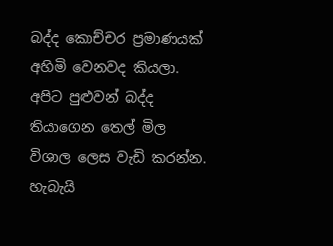බද්ද කොච්චර ප්‍රමාණයක් අහිමි වෙනවද කියලා. අපිට පුළුවන් බද්ද තියාගෙන තෙල් මිල විශාල ලෙස වැඩි කරන්න. හැබැයි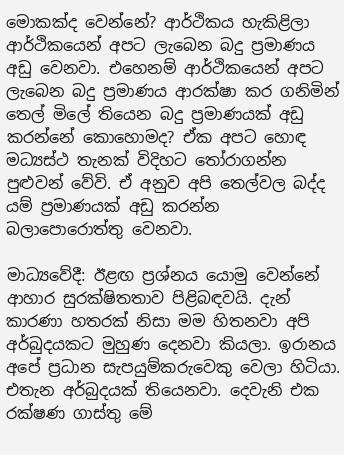මොකක්ද වෙන්නේ? ආර්ථිකය හැකිළිලා ආර්ථිකයෙන් අපට ලැබෙන බදු ප්‍රමාණය අඩු වෙනවා. එහෙනම් ආර්ථිකයෙන් අපට ලැබෙන බදු ප්‍රමාණය ආරක්ෂා කර ගනිමින් තෙල් මිලේ තියෙන බදු ප්‍රමාණයක් අඩු කරන්නේ කොහොමද? ඒක අපට හොඳ මධ්‍යස්ථ තැනක් විදිහට තෝරාගන්න පුළුවන් වේවි. ඒ අනුව අපි තෙල්වල බද්ද යම් ප්‍රමාණයක් අඩු කරන්න බලාපොරොත්තු වෙනවා.

මාධ්‍යවේදී: ඊළඟ ප්‍රශ්නය යොමු වෙන්නේ ආහාර සුරක්ෂිතතාව පිළිබඳවයි. දැන් කාරණා හතරක් නිසා මම හිතනවා අපි අර්බුදයකට මුහුණ දෙනවා කියලා. ඉරානය අපේ ප්‍රධාන සැපයුම්කරුවෙකු වෙලා හිටියා. එතැන අර්බුදයක් තියෙනවා. දෙවැනි එක රක්ෂණ ගාස්තු මේ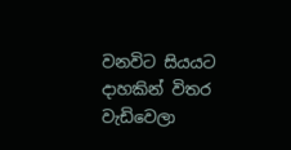වනවිට සියයට දාහකින් විතර වැඩිවෙලා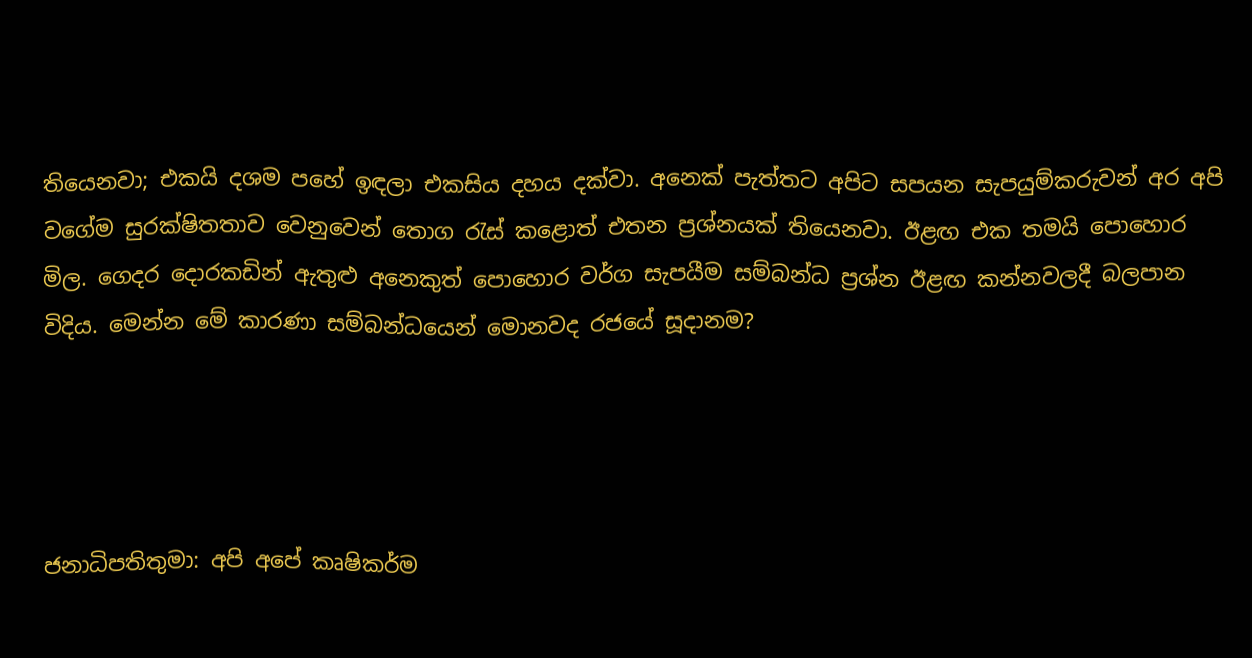තියෙනවා; එකයි දශම පහේ ඉඳලා එකසිය දහය දක්වා. අනෙක් පැත්තට අපිට සපයන සැපයුම්කරුවන් අර අපි වගේම සුරක්ෂිතතාව වෙනුවෙන් තොග රැස් කළොත් එතන ප්‍රශ්නයක් තියෙනවා. ඊළඟ එක තමයි පොහොර මිල. ගෙදර දොරකඩින් ඇතුළු අනෙකුත් පොහොර වර්ග සැපයීම සම්බන්ධ ප්‍රශ්න ඊළඟ කන්නවලදී බලපාන විදිය. මෙන්න මේ කාරණා සම්බන්ධයෙන් මොනවද රජයේ සූදානම?




ජනාධිපතිතුමා: අපි අපේ කෘෂිකර්ම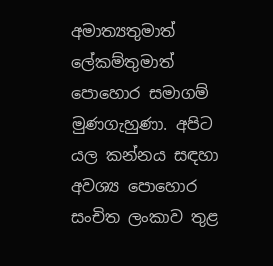අමාත්‍යතුමාත් ලේකම්තුමාත් පොහොර සමාගම් මුණගැහුණා. අපිට යල කන්නය සඳහා අවශ්‍ය පොහොර සංචිත ලංකාව තුළ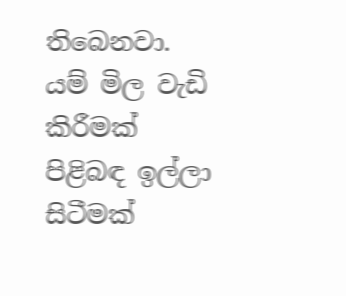තිබෙනවා. යම් මිල වැඩි කිරීමක් පිළිබඳ ඉල්ලා සිටීමක්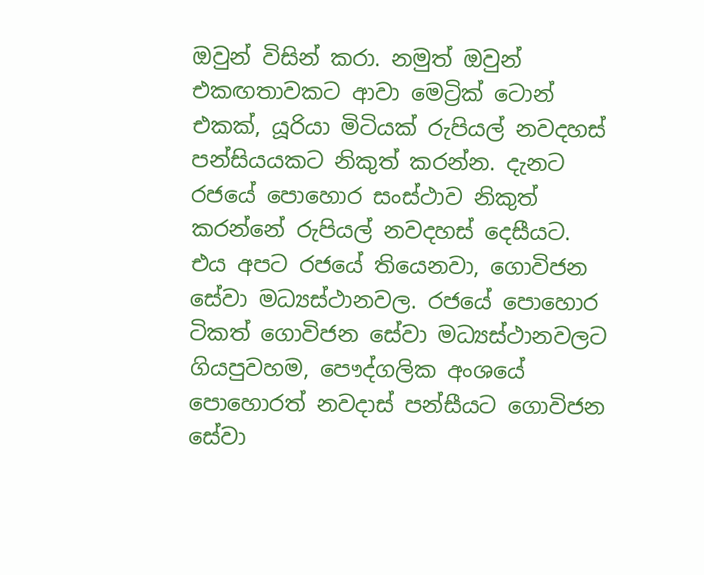ඔවුන් විසින් කරා. නමුත් ඔවුන් එකඟතාවකට ආවා මෙට්‍රික් ටොන් එකක්, යූරියා මිටියක් රුපියල් නවදහස් පන්සියයකට නිකුත් කරන්න. දැනට රජයේ පොහොර සංස්ථාව නිකුත් කරන්නේ රුපියල් නවදහස් දෙසීයට. එය අපට රජයේ තියෙනවා, ගොවිජන සේවා මධ්‍යස්ථානවල. රජයේ පොහොර ටිකත් ගොවිජන සේවා මධ්‍යස්ථානවලට ගියපුවහම, පෞද්ගලික අංශයේ පොහොරත් නවදාස් පන්සීයට ගොවිජන සේවා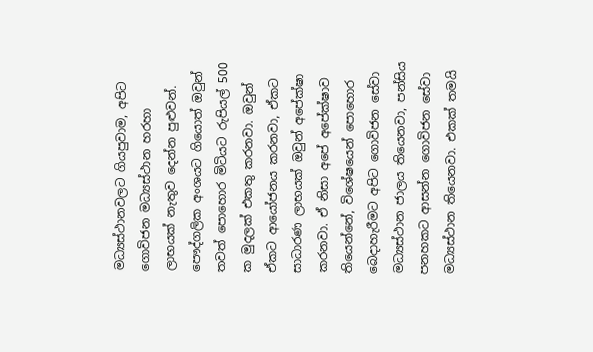මධ්‍යස්ථානවලට ගියපුවාම, අපිට ගොවිජන මධ්‍යස්ථාන හරහා ලාභයක් නැතුව දෙන්න පුළුවන්. පෞද්ගලික අංශයට ගියොත් ඔවුන් තවත් පොහොර මිටියට රුපියල් 500 ක මුදලක් එකතු කරනවා. ඔවුන් ඒකට ආයෝජනය කරනවා, ඒකට සාධාරණ ලාභයක් ඔවුන් අපේක්ෂා කරනවා. ඒ නිසා අපේ අපේක්ෂාව තියෙන්නේ, විශේෂයෙන් පොහොර බෙදාහැරීමට අපිට ගොවිජන සේවා මධ්‍යස්ථාන ජාලය තියෙනවා, පන්සිය පනහකට ආසන්න ගොවිජන සේවා මධ්‍යස්ථාන තියෙනවා. එකක් තමයි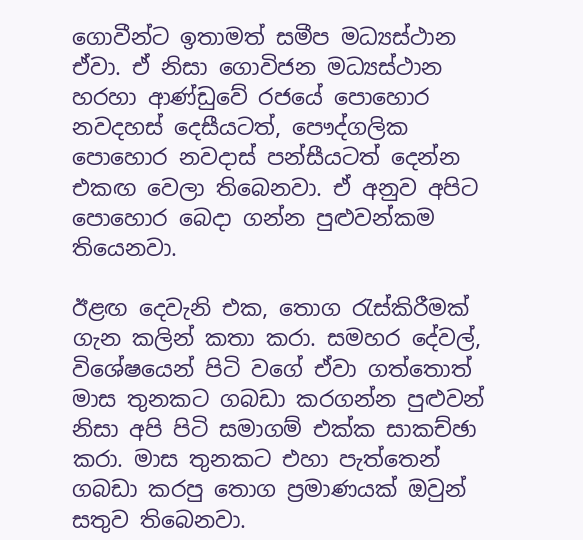ගොවීන්ට ඉතාමත් සමීප මධ්‍යස්ථාන ඒවා. ඒ නිසා ගොවිජන මධ්‍යස්ථාන හරහා ආණ්ඩුවේ රජයේ පොහොර නවදහස් දෙසීයටත්, පෞද්ගලික පොහොර නවදාස් පන්සීයටත් දෙන්න එකඟ වෙලා තිබෙනවා. ඒ අනුව අපිට පොහොර බෙදා ගන්න පුළුවන්කම තියෙනවා.

ඊළඟ දෙවැනි එක, තොග රැස්කිරීමක් ගැන කලින් කතා කරා. සමහර දේවල්, විශේෂයෙන් පිටි වගේ ඒවා ගත්තොත් මාස තුනකට ගබඩා කරගන්න පුළුවන් නිසා අපි පිටි සමාගම් එක්ක සාකච්ඡා කරා. මාස තුනකට එහා පැත්තෙන් ගබඩා කරපු තොග ප්‍රමාණයක් ඔවුන් සතුව තිබෙනවා.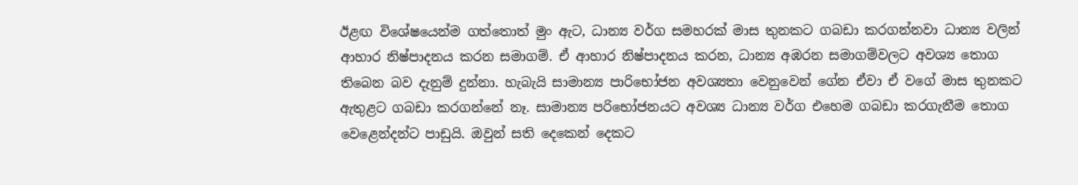ඊළඟ විශේෂයෙන්ම ගත්තොත් මුං ඇට, ධාන්‍ය වර්ග සමහරක් මාස තුනකට ගබඩා කරගන්නවා ධාන්‍ය වලින් ආහාර නිෂ්පාදනය කරන සමාගම්. ඒ ආහාර නිෂ්පාදනය කරන, ධාන්‍ය අඹරන සමාගම්වලට අවශ්‍ය තොග තිබෙන බව දැනුම් දුන්නා. හැබැයි සාමාන්‍ය පාරිභෝජන අවශ්‍යතා වෙනුවෙන් ගේන ඒවා ඒ වගේ මාස තුනකට ඇතුළට ගබඩා කරගන්නේ නෑ. සාමාන්‍ය පරිභෝජනයට අවශ්‍ය ධාන්‍ය වර්ග එහෙම ගබඩා කරගැනීම තොග වෙළෙන්දන්ට පාඩුයි. ඔවුන් සති දෙකෙන් දෙකට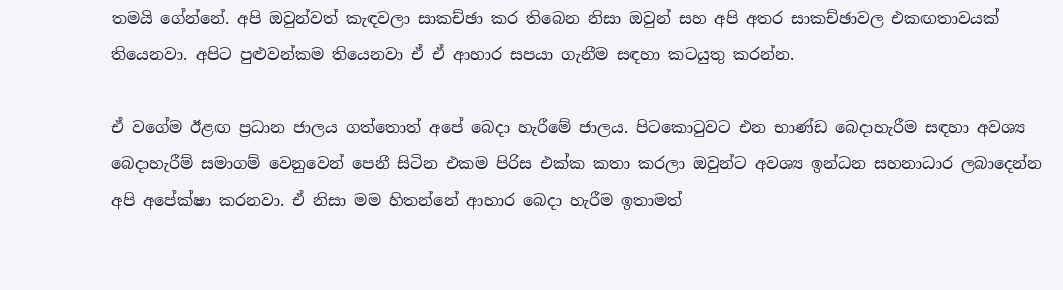තමයි ගේන්නේ. අපි ඔවුන්වත් කැඳවලා සාකච්ඡා කර තිබෙන නිසා ඔවුන් සහ අපි අතර සාකච්ඡාවල එකඟතාවයක් තියෙනවා. අපිට පුළුවන්කම තියෙනවා ඒ ඒ ආහාර සපයා ගැනීම සඳහා කටයුතු කරන්න.

ඒ වගේම ඊළඟ ප්‍රධාන ජාලය ගත්තොත් අපේ බෙදා හැරීමේ ජාලය. පිටකොටුවට එන භාණ්ඩ බෙදාහැරීම සඳහා අවශ්‍ය බෙදාහැරීම් සමාගම් වෙනුවෙන් පෙනී සිටින එකම පිරිස එක්ක කතා කරලා ඔවුන්ට අවශ්‍ය ඉන්ධන සහනාධාර ලබාදෙන්න අපි අපේක්ෂා කරනවා. ඒ නිසා මම හිතන්නේ ආහාර බෙදා හැරීම ඉතාමත්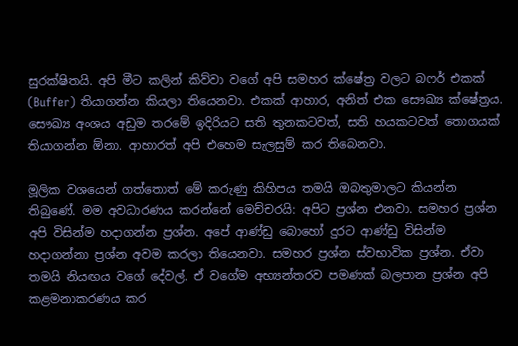සුරක්ෂිතයි. අපි මීට කලින් කිව්වා වගේ අපි සමහර ක්ෂේත්‍ර වලට බෆර් එකක් (Buffer) තියාගන්න කියලා තියෙනවා. එකක් ආහාර, අනිත් එක සෞඛ්‍ය ක්ෂේත්‍රය. සෞඛ්‍ය අංශය අඩුම තරමේ ඉදිරියට සති තුනකටවත්, සති හයකටවත් තොගයක් තියාගන්න ඕනා. ආහාරත් අපි එහෙම සැලසුම් කර තිබෙනවා.

මූලික වශයෙන් ගත්තොත් මේ කරුණු කිහිපය තමයි ඔබතුමාලට කියන්න තිබුණේ. මම අවධාරණය කරන්නේ මෙච්චරයි: අපිට ප්‍රශ්න එනවා. සමහර ප්‍රශ්න අපි විසින්ම හදාගන්න ප්‍රශ්න. අපේ ආණ්ඩු බොහෝ දුරට ආණ්ඩු විසින්ම හදාගන්නා ප්‍රශ්න අවම කරලා තියෙනවා. සමහර ප්‍රශ්න ස්වභාවික ප්‍රශ්න. ඒවා තමයි නියඟය වගේ දේවල්. ඒ වගේම අභ්‍යන්තරව පමණක් බලපාන ප්‍රශ්න අපි කළමනාකරණය කර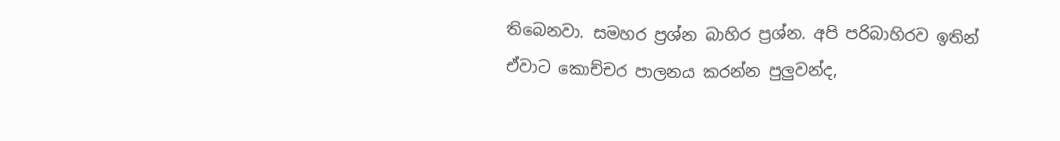තිබෙනවා. සමහර ප්‍රශ්න බාහිර ප්‍රශ්න. අපි පරිබාහිරව ඉතින් ඒවාට කොච්චර පාලනය කරන්න පුලුවන්ද,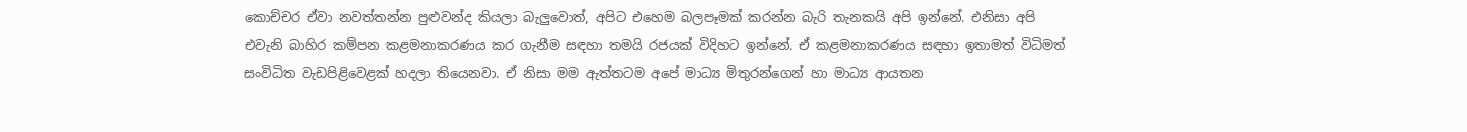කොච්චර ඒවා නවත්තන්න පුළුවන්ද කියලා බැලුවොත්, අපිට එහෙම බලපෑමක් කරන්න බැරි තැනකයි අපි ඉන්නේ. එනිසා අපි එවැනි බාහිර කම්පන කළමනාකරණය කර ගැනීම සඳහා තමයි රජයක් විදිහට ඉන්නේ. ඒ කළමනාකරණය සඳහා ඉතාමත් විධිමත් සංවිධිත වැඩපිළිවෙළක් හදලා තියෙනවා. ඒ නිසා මම ඇත්තටම අපේ මාධ්‍ය මිතුරන්ගෙන් හා මාධ්‍ය ආයතන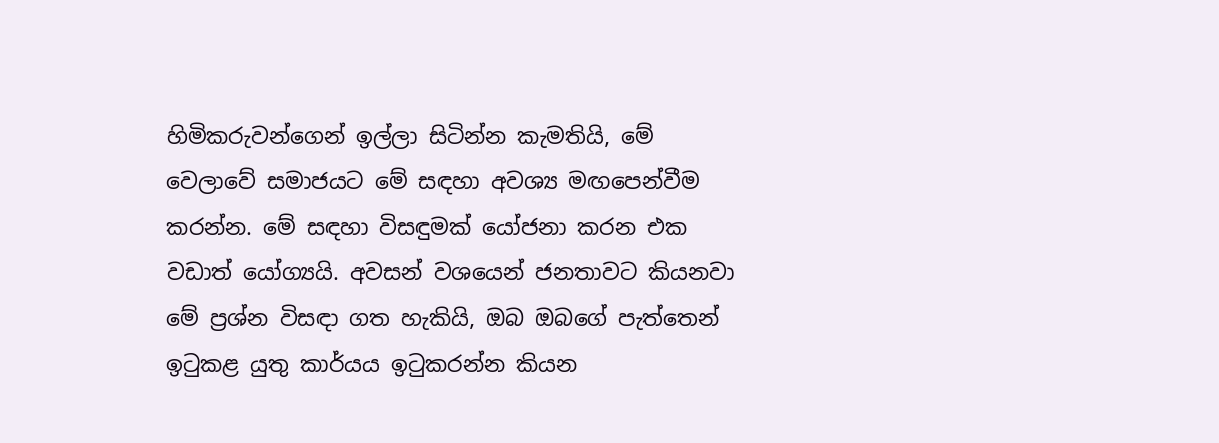හිමිකරුවන්ගෙන් ඉල්ලා සිටින්න කැමතියි, මේ වෙලාවේ සමාජයට මේ සඳහා අවශ්‍ය මඟපෙන්වීම කරන්න. මේ සඳහා විසඳුමක් යෝජනා කරන එක වඩාත් යෝග්‍යයි. අවසන් වශයෙන් ජනතාවට කියනවා මේ ප්‍රශ්න විසඳා ගත හැකියි, ඔබ ඔබගේ පැත්තෙන් ඉටුකළ යුතු කාර්යය ඉටුකරන්න කියන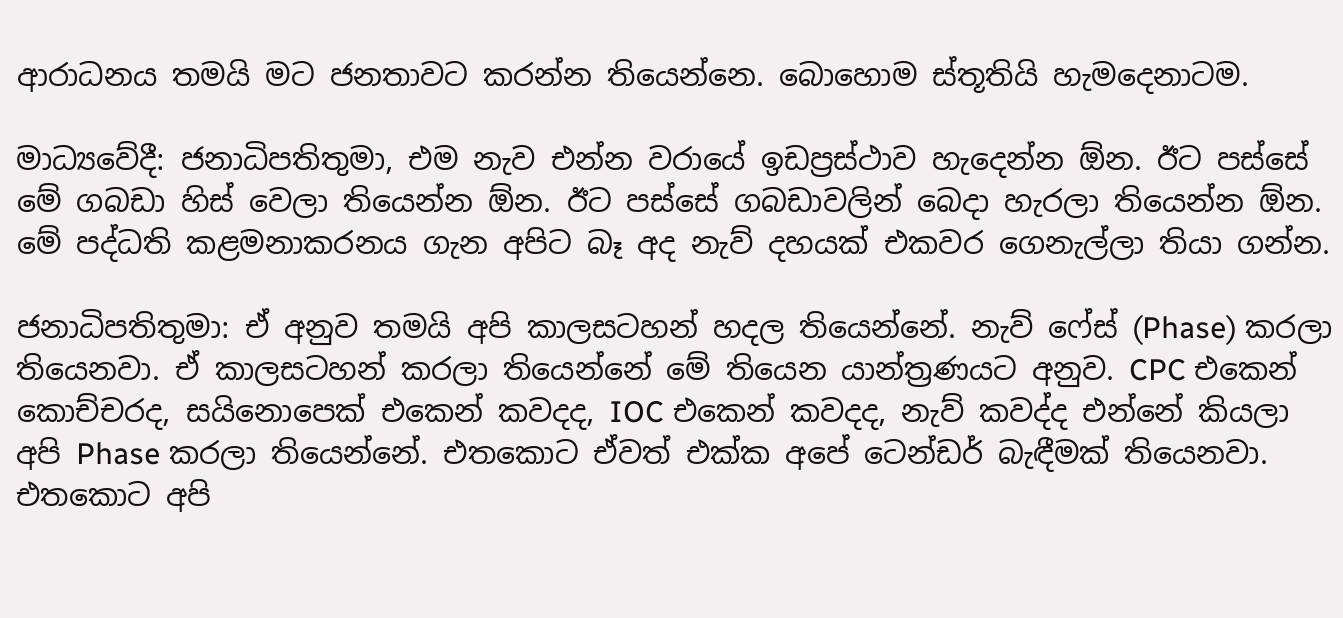ආරාධනය තමයි මට ජනතාවට කරන්න තියෙන්නෙ. බොහොම ස්තූතියි හැමදෙනාටම.

මාධ්‍යවේදී: ජනාධිපතිතුමා, එම නැව එන්න වරායේ ඉඩප්‍රස්ථාව හැදෙන්න ඕන. ඊට පස්සේ මේ ගබඩා හිස් වෙලා තියෙන්න ඕන. ඊට පස්සේ ගබඩාවලින් බෙදා හැරලා තියෙන්න ඕන. මේ පද්ධති කළමනාකරනය ගැන අපිට බෑ අද නැව් දහයක් එකවර ගෙනැල්ලා තියා ගන්න.

ජනාධිපතිතුමා: ඒ අනුව තමයි අපි කාලසටහන් හදල තියෙන්නේ. නැව් ෆේස් (Phase) කරලා තියෙනවා. ඒ කාලසටහන් කරලා තියෙන්නේ මේ තියෙන යාන්ත්‍රණයට අනුව. CPC එකෙන් කොච්චරද, සයිනොපෙක් එකෙන් කවදද, IOC එකෙන් කවදද, නැව් කවද්ද එන්නේ කියලා අපි Phase කරලා තියෙන්නේ. එතකොට ඒවත් එක්ක අපේ ටෙන්ඩර් බැඳීමක් තියෙනවා. එතකොට අපි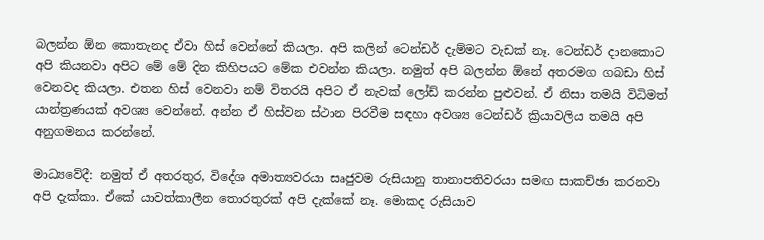බලන්න ඕන කොතැනද ඒවා හිස් වෙන්නේ කියලා. අපි කලින් ටෙන්ඩර් දැම්මට වැඩක් නෑ. ටෙන්ඩර් දානකොට අපි කියනවා අපිට මේ මේ දින කිහිපයට මේක එවන්න කියලා. නමුත් අපි බලන්න ඕනේ අතරමග ගබඩා හිස් වෙනවද කියලා. එතන හිස් වෙනවා නම් විතරයි අපිට ඒ නැවක් ලෝඩ් කරන්න පුළුවන්. ඒ නිසා තමයි විධිමත් යාන්ත්‍රණයක් අවශ්‍ය වෙන්නේ. අන්න ඒ හිස්වන ස්ථාන පිරවීම සඳහා අවශ්‍ය ටෙන්ඩර් ක්‍රියාවලිය තමයි අපි අනුගමනය කරන්නේ.

මාධ්‍යවේදී: නමුත් ඒ අතරතුර, විදේශ අමාත්‍යවරයා සෘජුවම රුසියානු තානාපතිවරයා සමඟ සාකච්ඡා කරනවා අපි දැක්කා. ඒකේ යාවත්කාලීන තොරතුරක් අපි දැක්කේ නෑ. මොකද රුසියාව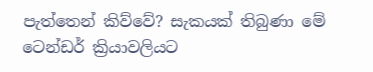පැත්තෙන් කිව්වේ? සැකයක් තිබුණා මේ ටෙන්ඩර් ක්‍රියාවලියට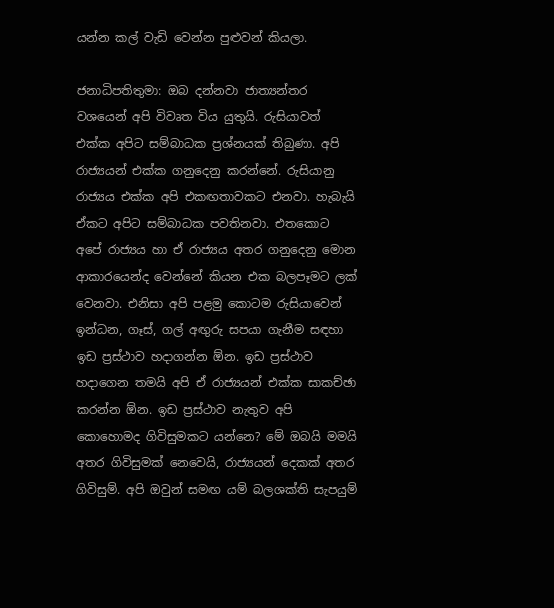යන්න කල් වැඩි වෙන්න පුළුවන් කියලා.

ජනාධිපතිතුමා: ඔබ දන්නවා ජාත්‍යන්තර වශයෙන් අපි විවෘත විය යුතුයි. රුසියාවත් එක්ක අපිට සම්බාධක ප්‍රශ්නයක් තිබුණා. අපි රාජ්‍යයන් එක්ක ගනුදෙනු කරන්නේ. රුසියානු රාජ්‍යය එක්ක අපි එකඟතාවකට එනවා. හැබැයි ඒකට අපිට සම්බාධක පවතිනවා. එතකොට අපේ රාජ්‍යය හා ඒ රාජ්‍යය අතර ගනුදෙනු මොන ආකාරයෙන්ද වෙන්නේ කියන එක බලපෑමට ලක් වෙනවා. එනිසා අපි පළමු කොටම රුසියාවෙන් ඉන්ධන, ගෑස්, ගල් අඟුරු සපයා ගැනීම සඳහා ඉඩ ප්‍රස්ථාව හදාගන්න ඕන. ඉඩ ප්‍රස්ථාව හදාගෙන තමයි අපි ඒ රාජ්‍යයන් එක්ක සාකච්ඡා කරන්න ඕන. ඉඩ ප්‍රස්ථාව නැතුව අපි කොහොමද ගිවිසුමකට යන්නෙ? මේ ඔබයි මමයි අතර ගිවිසුමක් නෙවෙයි, රාජ්‍යයන් දෙකක් අතර ගිවිසුම්. අපි ඔවුන් සමඟ යම් බලශක්ති සැපයුම්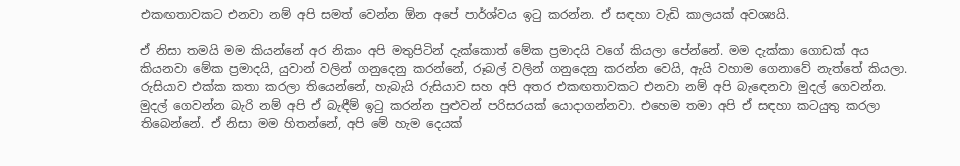එකඟතාවකට එනවා නම් අපි සමත් වෙන්න ඕන අපේ පාර්ශ්වය ඉටු කරන්න. ඒ සඳහා වැඩි කාලයක් අවශ්‍යයි.

ඒ නිසා තමයි මම කියන්නේ අර නිකං අපි මතුපිටින් දැක්කොත් මේක ප්‍රමාදයි වගේ කියලා පේන්නේ. මම දැක්කා ගොඩක් අය කියනවා මේක ප්‍රමාදයි, යුවාන් වලින් ගනුදෙනු කරන්නේ, රූබල් වලින් ගනුදෙනු කරන්න වෙයි, ඇයි වහාම ගෙනාවේ නැත්තේ කියලා. රුසියාව එක්ක කතා කරලා තියෙන්නේ, හැබැයි රුසියාව සහ අපි අතර එකඟතාවකට එනවා නම් අපි බැඳෙනවා මුදල් ගෙවන්න. මුදල් ගෙවන්න බැරි නම් අපි ඒ බැඳීම් ඉටු කරන්න පුළුවන් පරිසරයක් යොදාගන්නවා. එහෙම තමා අපි ඒ සඳහා කටයුතු කරලා තිබෙන්නේ. ඒ නිසා මම හිතන්නේ, අපි මේ හැම දෙයක්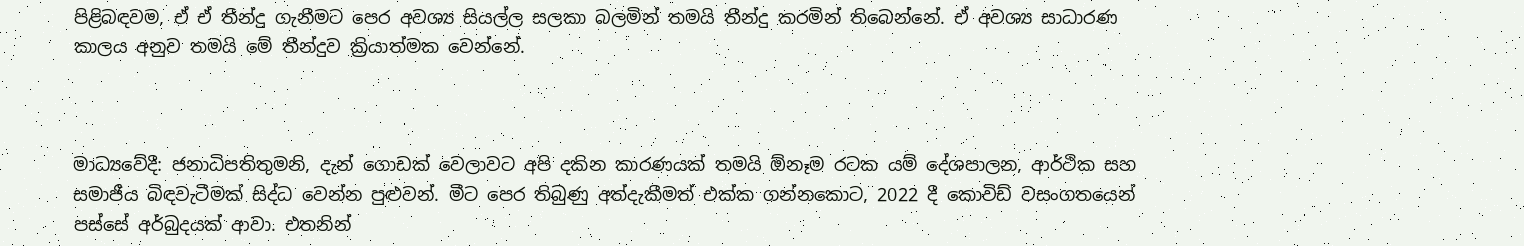පිළිබඳවම, ඒ ඒ තීන්දු ගැනීමට පෙර අවශ්‍ය සියල්ල සලකා බලමින් තමයි තීන්දු කරමින් තිබෙන්නේ. ඒ අවශ්‍ය සාධාරණ කාලය අනුව තමයි මේ තීන්දුව ක්‍රියාත්මක වෙන්නේ.



මාධ්‍යවේදී: ජනාධිපතිතුමනි, දැන් ගොඩක් වෙලාවට අපි දකින කාරණයක් තමයි ඕනෑම රටක යම් දේශපාලන, ආර්ථික සහ සමාජීය බිඳවැටීමක් සිද්ධ වෙන්න පුළුවන්. මීට පෙර තිබුණු අත්දැකීමත් එක්ක ගන්නකොට, 2022 දී කොවිඩ් වසංගතයෙන් පස්සේ අර්බුදයක් ආවා. එතනින්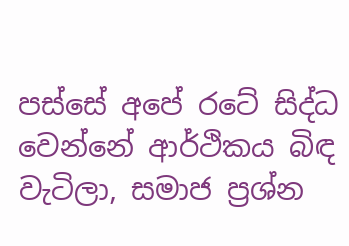පස්සේ අපේ රටේ සිද්ධ වෙන්නේ ආර්ථිකය බිඳ වැටිලා, සමාජ ප්‍රශ්න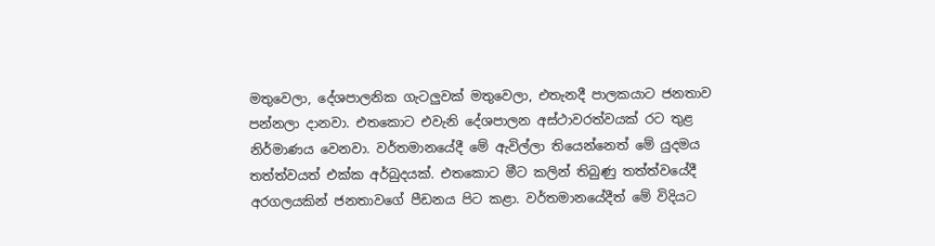මතුවෙලා, දේශපාලනික ගැටලුවක් මතුවෙලා, එතැනදී පාලකයාට ජනතාව පන්නලා දානවා. එතකොට එවැනි දේශපාලන අස්ථාවරත්වයක් රට තුළ නිර්මාණය වෙනවා. වර්තමානයේදී මේ ඇවිල්ලා තියෙන්නෙත් මේ යුදමය තත්ත්වයත් එක්ක අර්බුදයක්. එතකොට මීට කලින් තිබුණු තත්ත්වයේදී අරගලයකින් ජනතාවගේ පීඩනය පිට කළා. වර්තමානයේදීත් මේ විදියට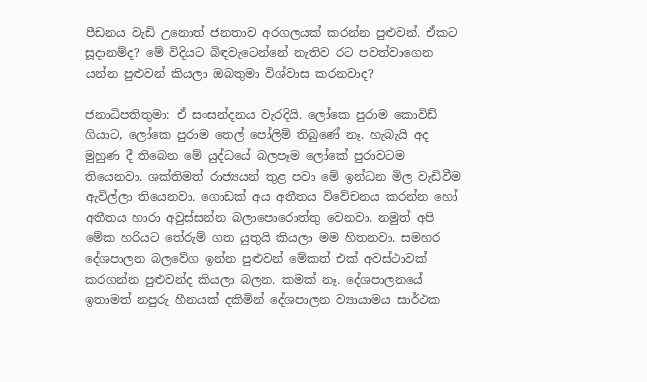පීඩනය වැඩි උනොත් ජනතාව අරගලයක් කරන්න පුළුවන්. ඒකට සූදානම්ද? මේ විදියට බිඳවැටෙන්නේ නැතිව රට පවත්වාගෙන යන්න පුළුවන් කියලා ඔබතුමා විශ්වාස කරනවාද?

ජනාධිපතිතුමා: ඒ සංසන්දනය වැරදියි. ලෝකෙ පුරාම කොවිඩ් ගියාට, ලෝකෙ පුරාම තෙල් පෝලිම් තිබුණේ නෑ. හැබැයි අද මුහුණ දී තිබෙන මේ යුද්ධයේ බලපෑම ලෝකේ පුරාවටම තියෙනවා. ශක්තිමත් රාජ්‍යයන් තුළ පවා මේ ඉන්ධන මිල වැඩිවීම ඇවිල්ලා තියෙනවා. ගොඩක් අය අතීතය විවේචනය කරන්න හෝ අතීතය හාරා අවුස්සන්න බලාපොරොත්තු වෙනවා. නමුත් අපි මේක හරියට තේරුම් ගත යුතුයි කියලා මම හිතනවා. සමහර දේශපාලන බලවේග ඉන්න පුළුවන් මේකත් එක් අවස්ථාවක් කරගන්න පුළුවන්ද කියලා බලන. කමක් නෑ. දේශපාලනයේ ඉතාමත් නපුරු හීනයක් දකිමින් දේශපාලන ව්‍යායාමය සාර්ථක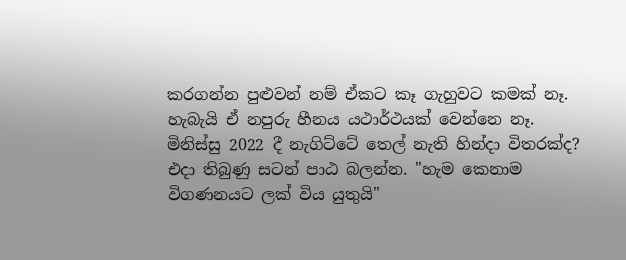කරගන්න පුළුවන් නම් ඒකට කෑ ගැහුවට කමක් නෑ. හැබැයි ඒ නපුරු හීනය යථාර්ථයක් වෙන්නෙ නෑ. මිනිස්සු 2022 දී නැගිට්ටේ තෙල් නැති හින්දා විතරක්ද? එදා තිබුණු සටන් පාඨ බලන්න. "හැම කෙනාම විගණනයට ලක් විය යුතුයි"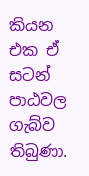කියන එක ඒ සටන් පාඨවල ගැබ්ව තිබුණා.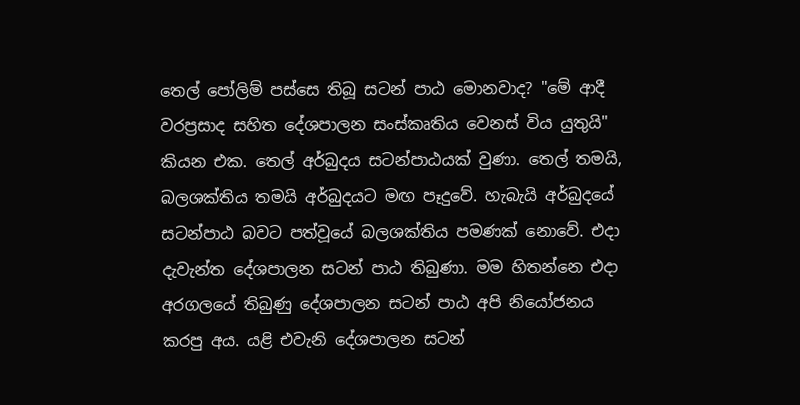තෙල් පෝලිම් පස්සෙ තිබූ සටන් පාඨ මොනවාද? "මේ ආදී වරප්‍රසාද සහිත දේශපාලන සංස්කෘතිය වෙනස් විය යුතුයි" කියන එක. තෙල් අර්බුදය සටන්පාඨයක් වුණා. තෙල් තමයි, බලශක්තිය තමයි අර්බුදයට මඟ පෑදුවේ. හැබැයි අර්බුදයේ සටන්පාඨ බවට පත්වූයේ බලශක්තිය පමණක් නොවේ. එදා දැවැන්ත දේශපාලන සටන් පාඨ තිබුණා. මම හිතන්නෙ එදා අරගලයේ තිබුණු දේශපාලන සටන් පාඨ අපි නියෝජනය කරපු අය. යළි එවැනි දේශපාලන සටන්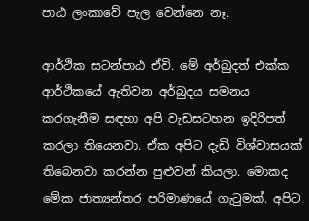පාඨ ලංකාවේ පැල වෙන්නෙ නෑ.

ආර්ථික සටන්පාඨ ඒවි. මේ අර්බුදත් එක්ක ආර්ථිකයේ ඇතිවන අර්බුදය සමනය කරගැනීම සඳහා අපි වැඩසටහන ඉදිරිපත් කරලා තියෙනවා. ඒක අපිට දැඩි විශ්වාසයක් තිබෙනවා කරන්න පුළුවන් කියලා. මොකද මේක ජාත්‍යන්තර පරිමාණයේ ගැටුමක්. අපිට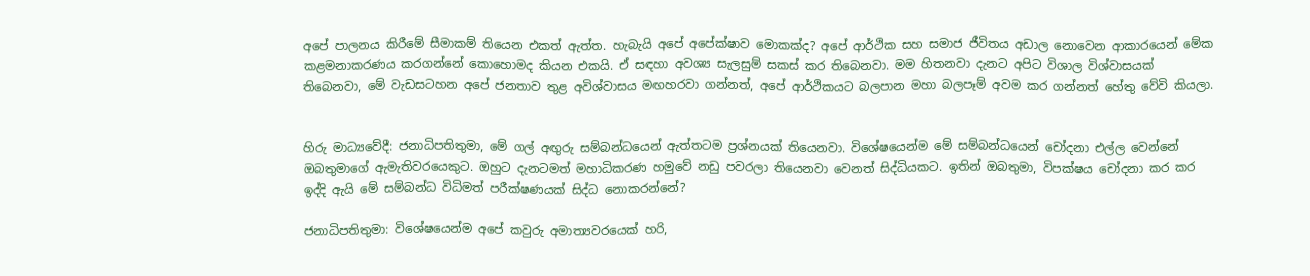අපේ පාලනය කිරීමේ සීමාකම් තියෙන එකත් ඇත්ත. හැබැයි අපේ අපේක්ෂාව මොකක්ද? අපේ ආර්ථික සහ සමාජ ජීවිතය අඩාල නොවෙන ආකාරයෙන් මේක කළමනාකරණය කරගන්නේ කොහොමද කියන එකයි. ඒ සඳහා අවශ්‍ය සැලසුම් සකස් කර තිබෙනවා. මම හිතනවා දැනට අපිට විශාල විශ්වාසයක් තිබෙනවා, මේ වැඩසටහන අපේ ජනතාව තුළ අවිශ්වාසය මඟහරවා ගන්නත්, අපේ ආර්ථිකයට බලපාන මහා බලපෑම් අවම කර ගන්නත් හේතු වේවි කියලා.


හිරු මාධ්‍යවේදී: ජනාධිපතිතුමා, මේ ගල් අඟුරු සම්බන්ධයෙන් ඇත්තටම ප්‍රශ්නයක් තියෙනවා. විශේෂයෙන්ම මේ සම්බන්ධයෙන් චෝදනා එල්ල වෙන්නේ ඔබතුමාගේ ඇමැතිවරයෙකුට. ඔහුට දැනටමත් මහාධිකරණ හමුවේ නඩු පවරලා තියෙනවා වෙනත් සිද්ධියකට. ඉතින් ඔබතුමා, විපක්ෂය චෝදනා කර කර ඉද්දි ඇයි මේ සම්බන්ධ විධිමත් පරීක්ෂණයක් සිද්ධ නොකරන්නේ?

ජනාධිපතිතුමා: විශේෂයෙන්ම අපේ කවුරු අමාත්‍යවරයෙක් හරි,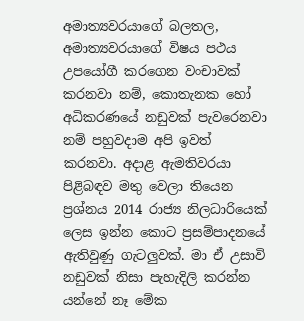අමාත්‍යවරයාගේ බලතල, අමාත්‍යවරයාගේ විෂය පථය උපයෝගී කරගෙන වංචාවක් කරනවා නම්, කොතැනක හෝ අධිකරණයේ නඩුවක් පැවරෙනවා නම් පහුවදාම අපි ඉවත් කරනවා. අදාළ ඇමතිවරයා පිළිබඳව මතු වෙලා තියෙන ප්‍රශ්නය 2014 රාජ්‍ය නිලධාරියෙක් ලෙස ඉන්න කොට ප්‍රසම්පාදනයේ ඇතිවුණු ගැටලුවක්. මා ඒ උසාවි නඩුවක් නිසා පැහැදිලි කරන්න යන්නේ නෑ මේක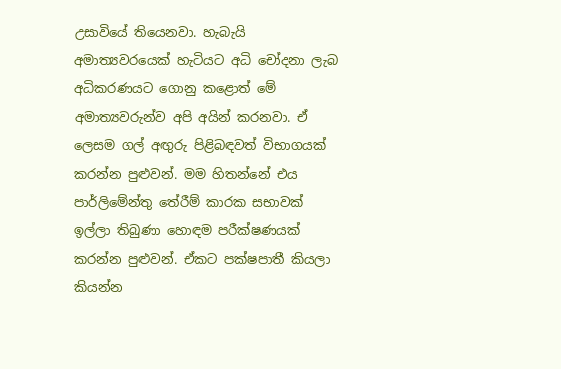උසාවියේ තියෙනවා. හැබැයි අමාත්‍යවරයෙක් හැටියට අධි චෝදනා ලැබ අධිකරණයට ගොනු කළොත් මේ අමාත්‍යවරුන්ව අපි අයින් කරනවා. ඒ ලෙසම ගල් අඟුරු පිළිබඳවත් විභාගයක් කරන්න පුළුවන්. මම හිතන්නේ එය පාර්ලිමේන්තු තේරීම් කාරක සභාවක් ඉල්ලා තිබුණා හොඳම පරීක්ෂණයක් කරන්න පුළුවන්. ඒකට පක්ෂපාතී කියලා කියන්න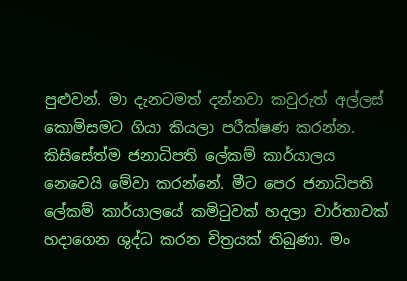පුළුවන්. මා දැනටමත් දන්නවා කවුරුත් අල්ලස් කොමිසමට ගියා කියලා පරීක්ෂණ කරන්න. කිසිසේත්ම ජනාධිපති ලේකම් කාර්යාලය නෙවෙයි මේවා කරන්නේ. මීට පෙර ජනාධිපති ලේකම් කාර්යාලයේ කමිටුවක් හදලා වාර්තාවක් හදාගෙන ශුද්ධ කරන චිත්‍රයක් තිබුණා. මං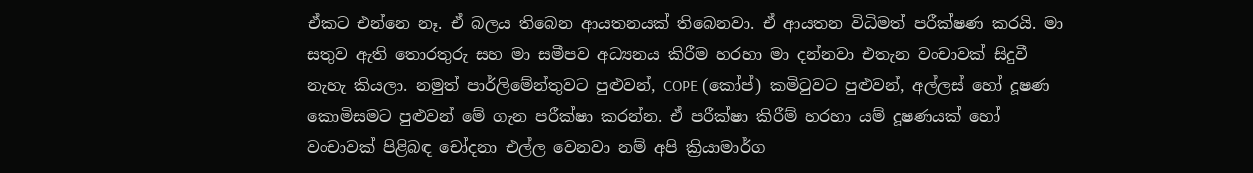ඒකට එන්නෙ නෑ. ඒ බලය තිබෙන ආයතනයක් තිබෙනවා. ඒ ආයතන විධිමත් පරීක්ෂණ කරයි. මා සතුව ඇති තොරතුරු සහ මා සමීපව අධ්‍යනය කිරීම හරහා මා දන්නවා එතැන වංචාවක් සිදුවී නැහැ කියලා. නමුත් පාර්ලිමේන්තුවට පුළුවන්, COPE (කෝප්) කමිටුවට පුළුවන්, අල්ලස් හෝ දූෂණ කොමිසමට පුළුවන් මේ ගැන පරීක්ෂා කරන්න. ඒ පරීක්ෂා කිරීම් හරහා යම් දූෂණයක් හෝ වංචාවක් පිළිබඳ චෝදනා එල්ල වෙනවා නම් අපි ක්‍රියාමාර්ග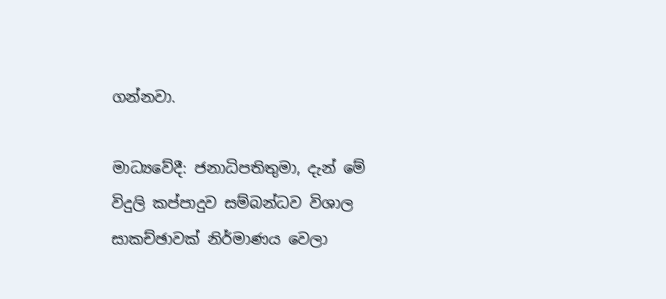ගන්නවා.

මාධ්‍යවේදී: ජනාධිපතිතුමා, දැන් මේ විදුලි කප්පාදුව සම්බන්ධව විශාල සාකච්ඡාවක් නිර්මාණය වෙලා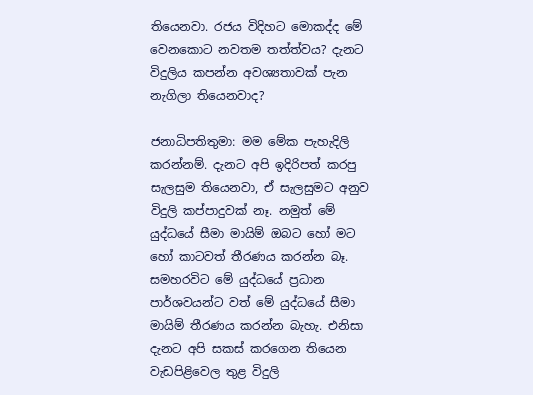තියෙනවා. රජය විදිහට මොකද්ද මේ වෙනකොට නවතම තත්ත්වය? දැනට විදුලිය කපන්න අවශ්‍යතාවක් පැන නැගිලා තියෙනවාද?

ජනාධිපතිතුමා: මම මේක පැහැදිලි කරන්නම්. දැනට අපි ඉදිරිපත් කරපු සැලසුම තියෙනවා, ඒ සැලසුමට අනුව විදුලි කප්පාදුවක් නෑ. නමුත් මේ යුද්ධයේ සීමා මායිම් ඔබට හෝ මට හෝ කාටවත් තීරණය කරන්න බෑ. සමහරවිට මේ යුද්ධයේ ප්‍රධාන පාර්ශවයන්ට වත් මේ යුද්ධයේ සීමා මායිම් තීරණය කරන්න බැහැ. එනිසා දැනට අපි සකස් කරගෙන තියෙන වැඩපිළිවෙල තුළ විදුලි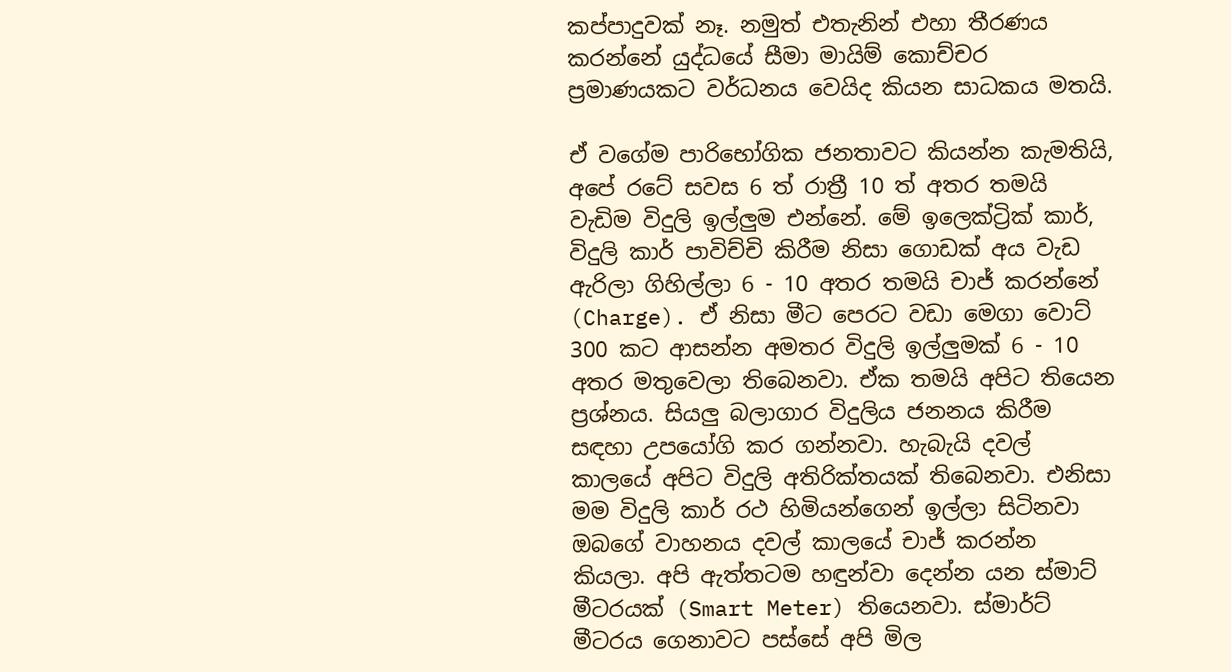කප්පාදුවක් නෑ. නමුත් එතැනින් එහා තීරණය කරන්නේ යුද්ධයේ සීමා මායිම් කොච්චර ප්‍රමාණයකට වර්ධනය වෙයිද කියන සාධකය මතයි.

ඒ වගේම පාරිභෝගික ජනතාවට කියන්න කැමතියි, අපේ රටේ සවස 6 ත් රාත්‍රී 10 ත් අතර තමයි වැඩිම විදුලි ඉල්ලුම එන්නේ. මේ ඉලෙක්ට්‍රික් කාර්, විදුලි කාර් පාවිච්චි කිරීම නිසා ගොඩක් අය වැඩ ඇරිලා ගිහිල්ලා 6 - 10 අතර තමයි චාජ් කරන්නේ (Charge). ඒ නිසා මීට පෙරට වඩා මෙගා වොට් 300 කට ආසන්න අමතර විදුලි ඉල්ලුමක් 6 - 10 අතර මතුවෙලා තිබෙනවා. ඒක තමයි අපිට තියෙන ප්‍රශ්නය. සියලු බලාගාර විදුලිය ජනනය කිරීම සඳහා උපයෝගි කර ගන්නවා. හැබැයි දවල් කාලයේ අපිට විදුලි අතිරික්තයක් තිබෙනවා. එනිසා මම විදුලි කාර් රථ හිමියන්ගෙන් ඉල්ලා සිටිනවා ඔබගේ වාහනය දවල් කාලයේ චාජ් කරන්න කියලා. අපි ඇත්තටම හඳුන්වා දෙන්න යන ස්මාට් මීටරයක් (Smart Meter) තියෙනවා. ස්මාර්ට් මීටරය ගෙනාවට පස්සේ අපි මිල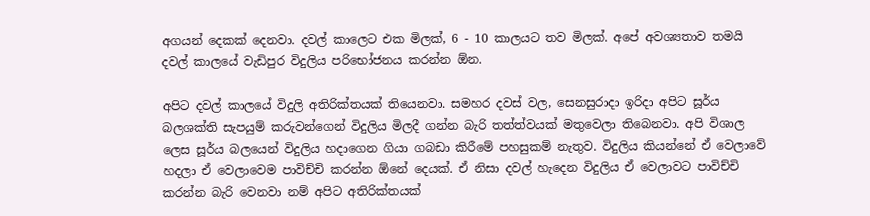අගයන් දෙකක් දෙනවා. දවල් කාලෙට එක මිලක්, 6 - 10 කාලයට තව මිලක්. අපේ අවශ්‍යතාව තමයි දවල් කාලයේ වැඩිපුර විදුලිය පරිභෝජනය කරන්න ඕන.

අපිට දවල් කාලයේ විදුලි අතිරික්තයක් තියෙනවා. සමහර දවස් වල, සෙනසුරාදා ඉරිදා අපිට සූර්ය බලශක්ති සැපයුම් කරුවන්ගෙන් විදුලිය මිලදී ගන්න බැරි තත්ත්වයක් මතුවෙලා තිබෙනවා. අපි විශාල ලෙස සූර්ය බලයෙන් විදුලිය හදාගෙන ගියා ගබඩා කිරීමේ පහසුකම් නැතුව. විදුලිය කියන්නේ ඒ වෙලාවේ හදලා ඒ වෙලාවෙම පාවිච්චි කරන්න ඕනේ දෙයක්. ඒ නිසා දවල් හැදෙන විදුලිය ඒ වෙලාවට පාවිච්චි කරන්න බැරි වෙනවා නම් අපිට අතිරික්තයක්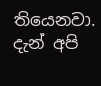තියෙනවා. දැන් අපි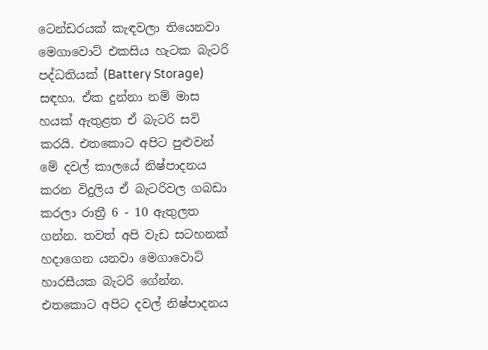ටෙන්ඩරයක් කැඳවලා තියෙනවා මෙගාවොට් එකසිය හැටක බැටරි පද්ධතියක් (Battery Storage) සඳහා. ඒක දුන්නා නම් මාස හයක් ඇතුළත ඒ බැටරි සවි කරයි. එතකොට අපිට පුළුවන් මේ දවල් කාලයේ නිෂ්පාදනය කරන විදුලිය ඒ බැටරිවල ගබඩා කරලා රාත්‍රී 6 - 10 ඇතුලත ගන්න. තවත් අපි වැඩ සටහනක් හදාගෙන යනවා මෙගාවොට් හාරසීයක බැටරි ගේන්න. එතකොට අපිට දවල් නිෂ්පාදනය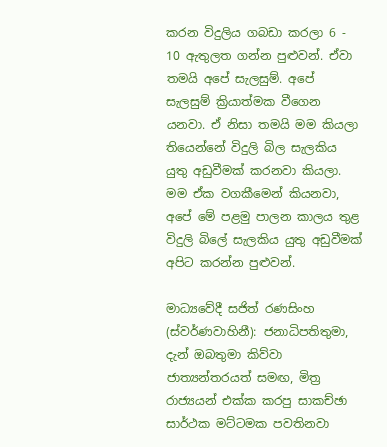කරන විදුලිය ගබඩා කරලා 6 - 10 ඇතුලත ගන්න පුළුවන්. ඒවා තමයි අපේ සැලසුම්. අපේ සැලසුම් ක්‍රියාත්මක වීගෙන යනවා. ඒ නිසා තමයි මම කියලා තියෙන්නේ විදුලි බිල සැලකිය යුතු අඩුවීමක් කරනවා කියලා. මම ඒක වගකීමෙන් කියනවා, අපේ මේ පළමු පාලන කාලය තුළ විදුලි බිලේ සැලකිය යුතු අඩුවීමක් අපිට කරන්න පුළුවන්.

මාධ්‍යවේදී සජිත් රණසිංහ (ස්වර්ණවාහිනී): ජනාධිපතිතුමා, දැන් ඔබතුමා කිව්වා ජාත්‍යන්තරයත් සමඟ, මිත්‍ර රාජ්‍යයන් එක්ක කරපු සාකච්ඡා සාර්ථක මට්ටමක පවතිනවා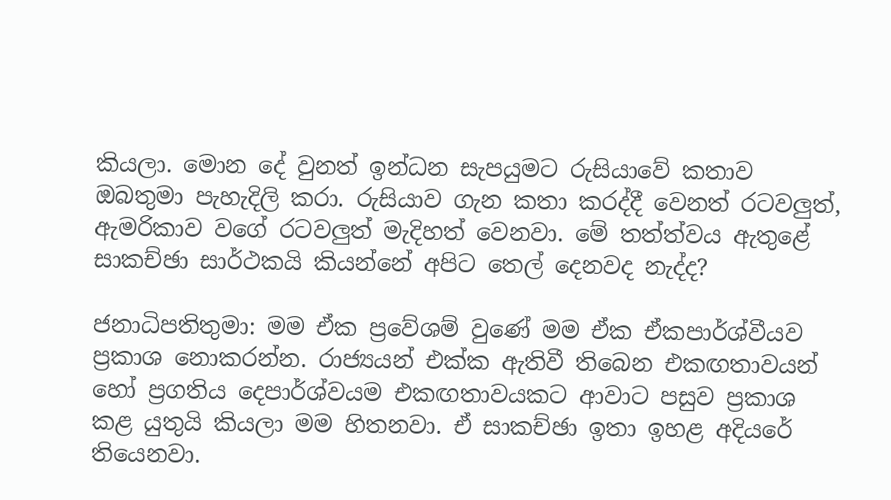කියලා. මොන දේ වුනත් ඉන්ධන සැපයුමට රුසියාවේ කතාව ඔබතුමා පැහැදිලි කරා. රුසියාව ගැන කතා කරද්දී වෙනත් රටවලුත්, ඇමරිකාව වගේ රටවලුත් මැදිහත් වෙනවා. මේ තත්ත්වය ඇතුළේ සාකච්ඡා සාර්ථකයි කියන්නේ අපිට තෙල් දෙනවද නැද්ද?

ජනාධිපතිතුමා: මම ඒක ප්‍රවේශම් වුණේ මම ඒක ඒකපාර්ශ්වීයව ප්‍රකාශ නොකරන්න. රාජ්‍යයන් එක්ක ඇතිවී තිබෙන එකඟතාවයන් හෝ ප්‍රගතිය දෙපාර්ශ්වයම එකඟතාවයකට ආවාට පසුව ප්‍රකාශ කළ යුතුයි කියලා මම හිතනවා. ඒ සාකච්ඡා ඉතා ඉහළ අදියරේ තියෙනවා.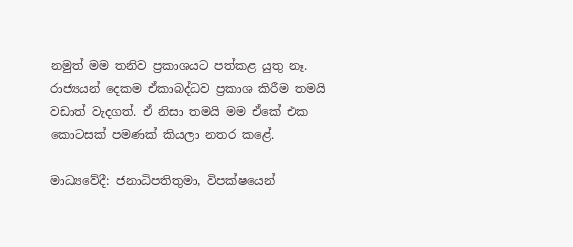නමුත් මම තනිව ප්‍රකාශයට පත්කළ යුතු නෑ. රාජ්‍යයන් දෙකම ඒකාබද්ධව ප්‍රකාශ කිරීම තමයි වඩාත් වැදගත්. ඒ නිසා තමයි මම ඒකේ එක කොටසක් පමණක් කියලා නතර කළේ.

මාධ්‍යවේදී: ජනාධිපතිතුමා, විපක්ෂයෙන්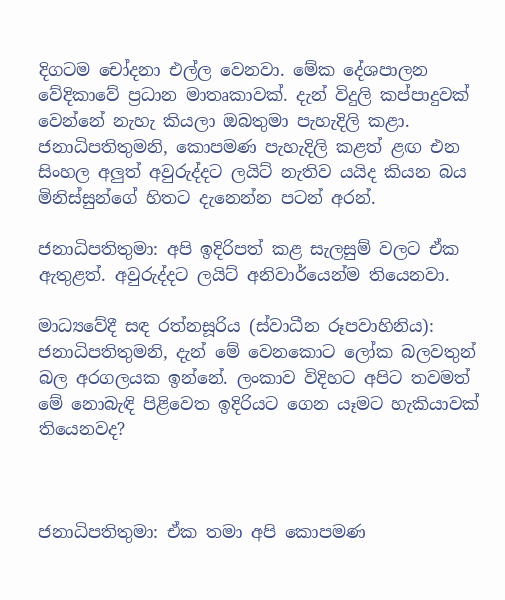දිගටම චෝදනා එල්ල වෙනවා. මේක දේශපාලන වේදිකාවේ ප්‍රධාන මාතෘකාවක්. දැන් විදුලි කප්පාදුවක් වෙන්නේ නැහැ කියලා ඔබතුමා පැහැදිලි කළා. ජනාධිපතිතුමනි, කොපමණ පැහැදිලි කළත් ළඟ එන සිංහල අලුත් අවුරුද්දට ලයිට් නැතිව යයිද කියන බය මිනිස්සුන්ගේ හිතට දැනෙන්න පටන් අරන්.

ජනාධිපතිතුමා: අපි ඉදිරිපත් කළ සැලසුම් වලට ඒක ඇතුළත්. අවුරුද්දට ලයිට් අනිවාර්යෙන්ම තියෙනවා.

මාධ්‍යවේදී සඳ රත්නසූරිය (ස්වාධීන රූපවාහිනිය): ජනාධිපතිතුමනි, දැන් මේ වෙනකොට ලෝක බලවතුන් බල අරගලයක ඉන්නේ. ලංකාව විදිහට අපිට තවමත් මේ නොබැඳි පිළිවෙත ඉදිරියට ගෙන යෑමට හැකියාවක් තියෙනවද?



ජනාධිපතිතුමා: ඒක තමා අපි කොපමණ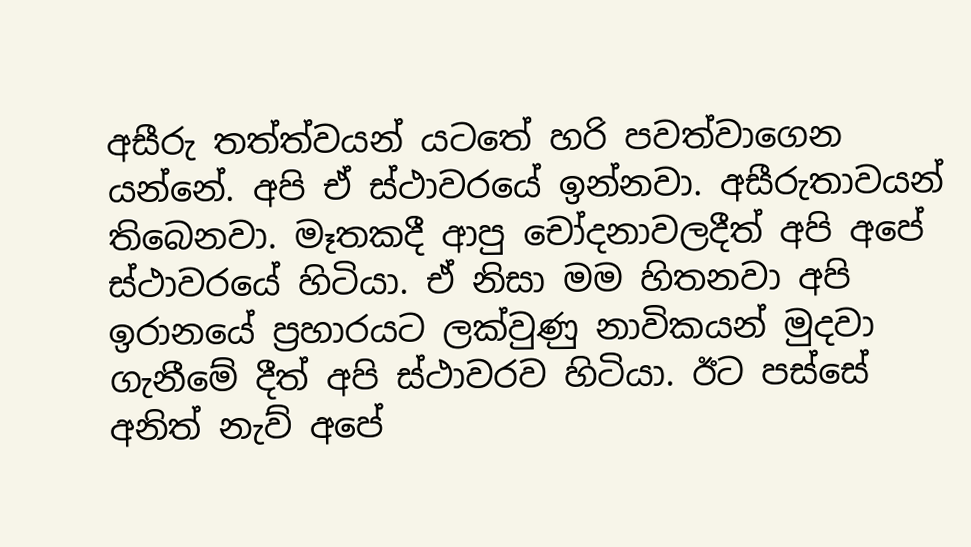අසීරු තත්ත්වයන් යටතේ හරි පවත්වාගෙන යන්නේ. අපි ඒ ස්ථාවරයේ ඉන්නවා. අසීරුතාවයන් තිබෙනවා. මෑතකදී ආපු චෝදනාවලදීත් අපි අපේ ස්ථාවරයේ හිටියා. ඒ නිසා මම හිතනවා අපි ඉරානයේ ප්‍රහාරයට ලක්වුණු නාවිකයන් මුදවා ගැනීමේ දීත් අපි ස්ථාවරව හිටියා. ඊට පස්සේ අනිත් නැව් අපේ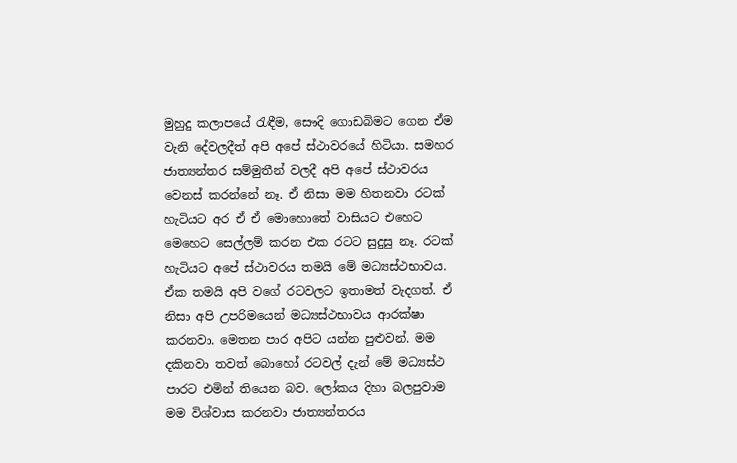මුහුදු කලාපයේ රැඳීම, සෞදි ගොඩබිමට ගෙන ඒම වැනි දේවලදීත් අපි අපේ ස්ථාවරයේ හිටියා. සමහර ජාත්‍යන්තර සම්මුතීන් වලදී අපි අපේ ස්ථාවරය වෙනස් කරන්නේ නෑ. ඒ නිසා මම හිතනවා රටක් හැටියට අර ඒ ඒ මොහොතේ වාසියට එහෙට මෙහෙට සෙල්ලම් කරන එක රටට සුදුසු නෑ. රටක් හැටියට අපේ ස්ථාවරය තමයි මේ මධ්‍යස්ථභාවය. ඒක තමයි අපි වගේ රටවලට ඉතාමත් වැදගත්. ඒ නිසා අපි උපරිමයෙන් මධ්‍යස්ථභාවය ආරක්ෂා කරනවා. මෙතන පාර අපිට යන්න පුළුවන්. මම දකිනවා තවත් බොහෝ රටවල් දැන් මේ මධ්‍යස්ථ පාරට එමින් තියෙන බව. ලෝකය දිහා බලපුවාම මම විශ්වාස කරනවා ජාත්‍යන්තරය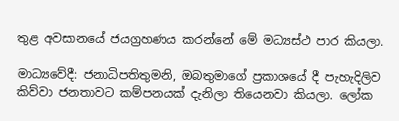තුළ අවසානයේ ජයග්‍රහණය කරන්නේ මේ මධ්‍යස්ථ පාර කියලා.

මාධ්‍යවේදී: ජනාධිපතිතුමනි, ඔබතුමාගේ ප්‍රකාශයේ දී පැහැදිලිව කිව්වා ජනතාවට කම්පනයක් දැනිලා තියෙනවා කියලා. ලෝක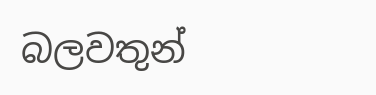බලවතුන්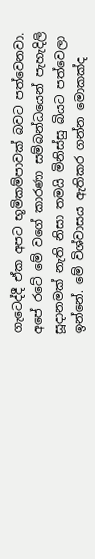ගැටෙද්දී ඒක අපට භූමිකම්පාවක් බවට පත්වෙනවා. අපේ රටේ මේ වගේ කාරණා සම්බන්ධයෙන් පැහැදිලි සූදානමක් නැති නිසා තමයි මිනිස්සු බියට පත්වෙලා ඉන්නේ. මේ විශ්වාසය ඇතිකර ගන්න මොකක්ද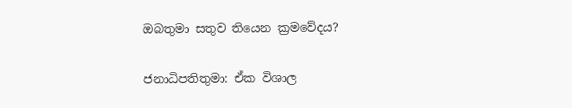ඔබතුමා සතුව තියෙන ක්‍රමවේදය?

ජනාධිපතිතුමා: ඒක විශාල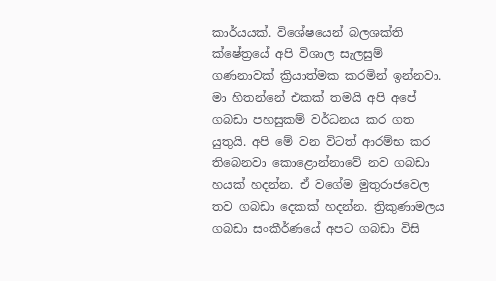කාර්යයක්. විශේෂයෙන් බලශක්ති ක්ෂේත්‍රයේ අපි විශාල සැලසුම් ගණනාවක් ක්‍රියාත්මක කරමින් ඉන්නවා. මා හිතන්නේ එකක් තමයි අපි අපේ ගබඩා පහසුකම් වර්ධනය කර ගත යුතුයි. අපි මේ වන විටත් ආරම්භ කර තිබෙනවා කොළොන්නාවේ නව ගබඩා හයක් හදන්න. ඒ වගේම මුතුරාජවෙල තව ගබඩා දෙකක් හදන්න. ත්‍රිකුණාමලය ගබඩා සංකීර්ණයේ අපට ගබඩා විසි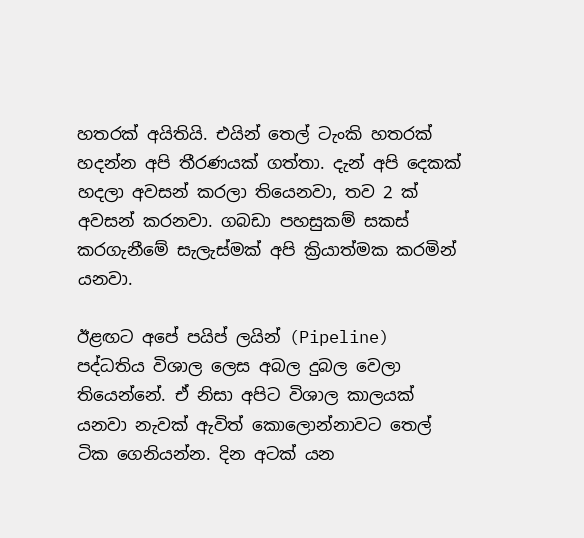හතරක් අයිතියි. එයින් තෙල් ටැංකි හතරක් හදන්න අපි තීරණයක් ගත්තා. දැන් අපි දෙකක් හදලා අවසන් කරලා තියෙනවා, තව 2 ක් අවසන් කරනවා. ගබඩා පහසුකම් සකස් කරගැනීමේ සැලැස්මක් අපි ක්‍රියාත්මක කරමින් යනවා.

ඊළඟට අපේ පයිප් ලයින් (Pipeline) පද්ධතිය විශාල ලෙස අබල දුබල වෙලා තියෙන්නේ. ඒ නිසා අපිට විශාල කාලයක් යනවා නැවක් ඇවිත් කොලොන්නාවට තෙල් ටික ගෙනියන්න. දින අටක් යන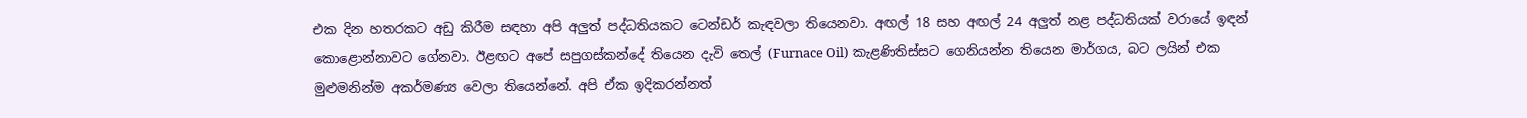එක දින හතරකට අඩු කිරීම සඳහා අපි අලුත් පද්ධතියකට ටෙන්ඩර් කැඳවලා තියෙනවා. අඟල් 18 සහ අඟල් 24 අලුත් නළ පද්ධතියක් වරායේ ඉඳන් කොළොන්නාවට ගේනවා. ඊළඟට අපේ සපුගස්කන්දේ තියෙන දැවි තෙල් (Furnace Oil) කැළණිතිස්සට ගෙනියන්න තියෙන මාර්ගය, බට ලයින් එක මුළුමනින්ම අකර්මණ්‍ය වෙලා තියෙන්නේ. අපි ඒක ඉදිකරන්නත්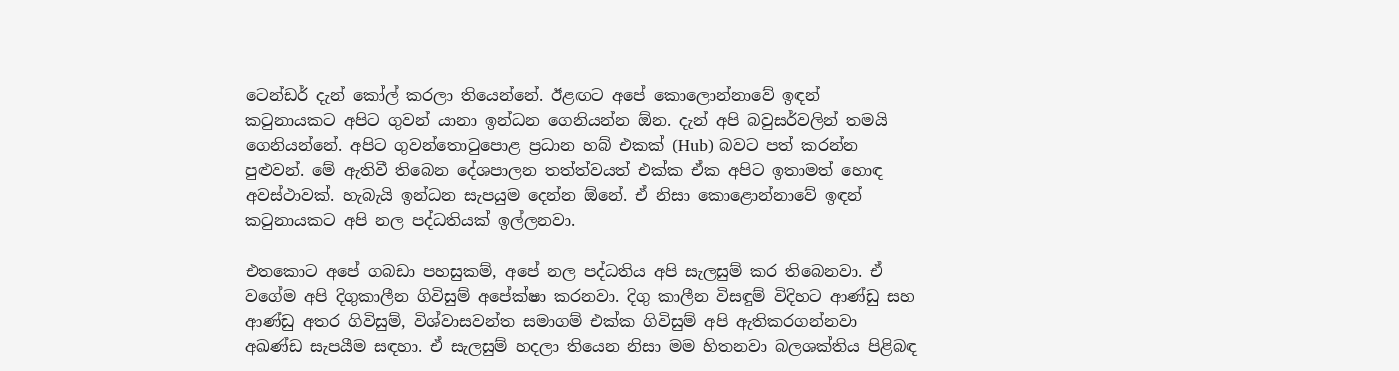ටෙන්ඩර් දැන් කෝල් කරලා තියෙන්නේ. ඊළඟට අපේ කොලොන්නාවේ ඉඳන් කටුනායකට අපිට ගුවන් යානා ඉන්ධන ගෙනියන්න ඕන. දැන් අපි බවුසර්වලින් තමයි ගෙනියන්නේ. අපිට ගුවන්තොටුපොළ ප්‍රධාන හබ් එකක් (Hub) බවට පත් කරන්න පුළුවන්. මේ ඇතිවී තිබෙන දේශපාලන තත්ත්වයත් එක්ක ඒක අපිට ඉතාමත් හොඳ අවස්ථාවක්. හැබැයි ඉන්ධන සැපයුම දෙන්න ඕනේ. ඒ නිසා කොළොන්නාවේ ඉඳන් කටුනායකට අපි නල පද්ධතියක් ඉල්ලනවා.

එතකොට අපේ ගබඩා පහසුකම්, අපේ නල පද්ධතිය අපි සැලසුම් කර තිබෙනවා. ඒ වගේම අපි දිගුකාලීන ගිවිසුම් අපේක්ෂා කරනවා. දිගු කාලීන විසඳුම් විදිහට ආණ්ඩු සහ ආණ්ඩු අතර ගිවිසුම්, විශ්වාසවන්ත සමාගම් එක්ක ගිවිසුම් අපි ඇතිකරගන්නවා අඛණ්ඩ සැපයීම සඳහා. ඒ සැලසුම් හදලා තියෙන නිසා මම හිතනවා බලශක්තිය පිළිබඳ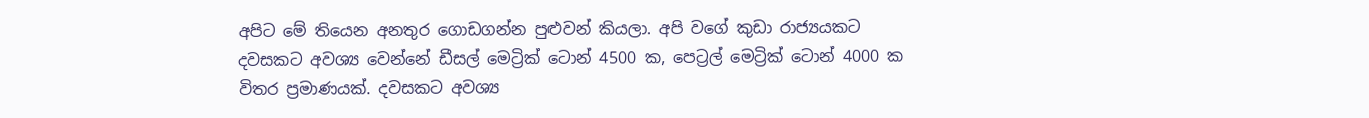අපිට මේ තියෙන අනතුර ගොඩගන්න පුළුවන් කියලා. අපි වගේ කුඩා රාජ්‍යයකට දවසකට අවශ්‍ය වෙන්නේ ඩීසල් මෙට්‍රික් ටොන් 4500 ක, පෙට්‍රල් මෙට්‍රික් ටොන් 4000 ක විතර ප්‍රමාණයක්. දවසකට අවශ්‍ය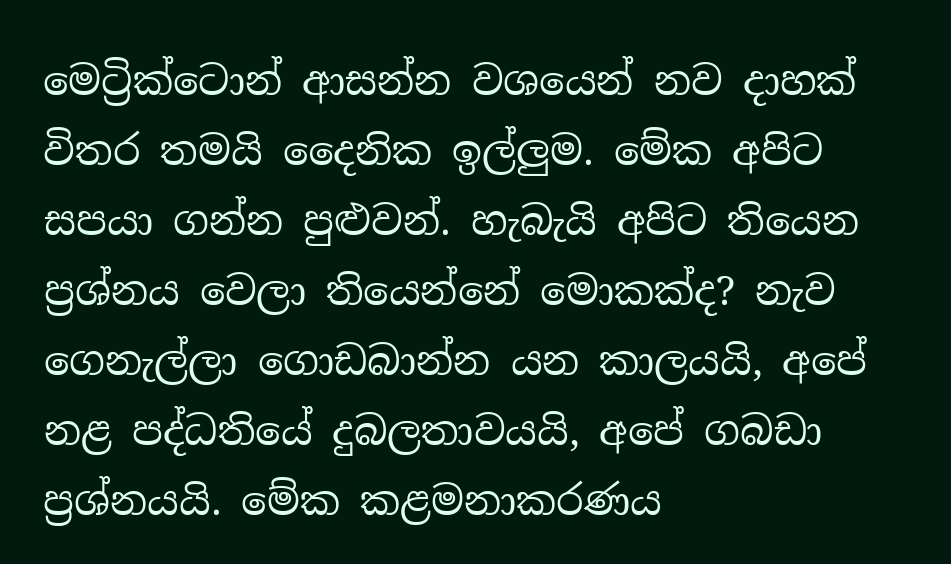මෙට්‍රික්ටොන් ආසන්න වශයෙන් නව දාහක් විතර තමයි දෛනික ඉල්ලුම. මේක අපිට සපයා ගන්න පුළුවන්. හැබැයි අපිට තියෙන ප්‍රශ්නය වෙලා තියෙන්නේ මොකක්ද? නැව ගෙනැල්ලා ගොඩබාන්න යන කාලයයි, අපේ නළ පද්ධතියේ දුබලතාවයයි, අපේ ගබඩා ප්‍රශ්නයයි. මේක කළමනාකරණය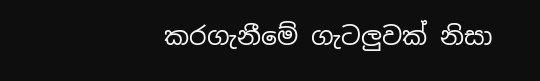කරගැනීමේ ගැටලුවක් නිසා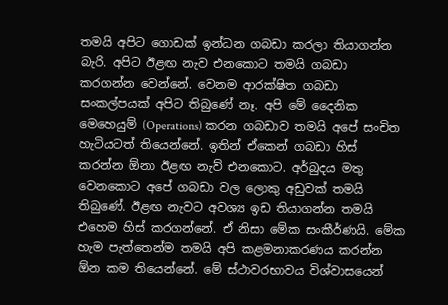තමයි අපිට ගොඩක් ඉන්ධන ගබඩා කරලා තියාගන්න බැරි. අපිට ඊළඟ නැව එනකොට තමයි ගබඩා කරගන්න වෙන්නේ. වෙනම ආරක්ෂිත ගබඩා සංකල්පයක් අපිට තිබුණේ නෑ. අපි මේ දෛනික මෙහෙයුම් (Operations) කරන ගබඩාව තමයි අපේ සංචිත හැටියටත් තියෙන්නේ. ඉතින් ඒකෙන් ගබඩා හිස් කරන්න ඕනා ඊළඟ නැව් එනකොට. අර්බුදය මතු වෙනකොට අපේ ගබඩා වල ලොකු අඩුවක් තමයි තිබුණේ. ඊළඟ නැවට අවශ්‍ය ඉඩ තියාගන්න තමයි එහෙම හිස් කරගන්නේ. ඒ නිසා මේක සංකීර්ණයි. මේක හැම පැත්තෙන්ම තමයි අපි කළමනාකරණය කරන්න ඕන කම තියෙන්නේ. මේ ස්ථාවරභාවය විශ්වාසයෙන්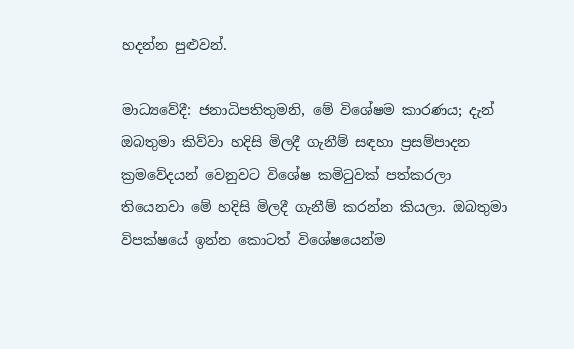හදන්න පුළුවන්.

මාධ්‍යවේදී: ජනාධිපතිතුමනි, මේ විශේෂම කාරණය; දැන් ඔබතුමා කිව්වා හදිසි මිලදී ගැනීම් සඳහා ප්‍රසම්පාදන ක්‍රමවේදයන් වෙනුවට විශේෂ කමිටුවක් පත්කරලා තියෙනවා මේ හදිසි මිලදී ගැනීම් කරන්න කියලා. ඔබතුමා විපක්ෂයේ ඉන්න කොටත් විශේෂයෙන්ම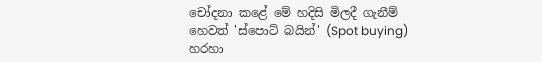චෝදනා කළේ මේ හදිසි මිලදී ගැනීම් හෙවත් 'ස්පොට් බයින්' (Spot buying) හරහා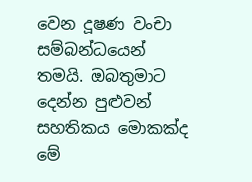වෙන දූෂණ වංචා සම්බන්ධයෙන් තමයි. ඔබතුමාට දෙන්න පුළුවන් සහතිකය මොකක්ද මේ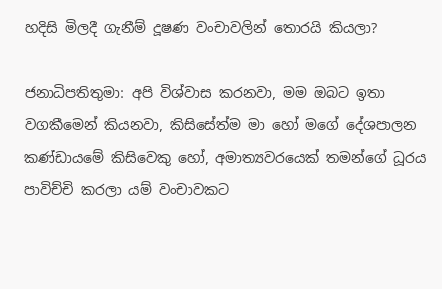හදිසි මිලදී ගැනීම් දූෂණ වංචාවලින් තොරයි කියලා?

ජනාධිපතිතුමා: අපි විශ්වාස කරනවා, මම ඔබට ඉතා වගකීමෙන් කියනවා, කිසිසේත්ම මා හෝ මගේ දේශපාලන කණ්ඩායමේ කිසිවෙකු හෝ, අමාත්‍යවරයෙක් තමන්ගේ ධූරය පාවිච්චි කරලා යම් වංචාවකට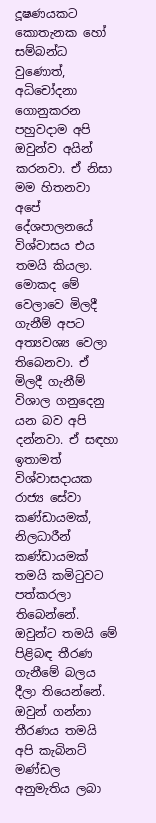දූෂණයකට කොතැනක හෝ සම්බන්ධ වුණොත්, අධිචෝදනා ගොනුකරන පහුවදාම අපි ඔවුන්ව අයින් කරනවා. ඒ නිසා මම හිතනවා අපේ දේශපාලනයේ විශ්වාසය එය තමයි කියලා. මොකද මේ වෙලාවෙ මිලදී ගැනීම් අපට අත්‍යවශ්‍ය වෙලා තිබෙනවා. ඒ මිලදී ගැනීම් විශාල ගනුදෙනු යන බව අපි දන්නවා. ඒ සඳහා ඉතාමත් විශ්වාසදායක රාජ්‍ය සේවා කණ්ඩායමක්, නිලධාරීන් කණ්ඩායමක් තමයි කමිටුවට පත්කරලා තිබෙන්නේ. ඔවුන්ට තමයි මේ පිළිබඳ තීරණ ගැනීමේ බලය දීලා තියෙන්නේ. ඔවුන් ගන්නා තීරණය තමයි අපි කැබිනට් මණ්ඩල අනුමැතිය ලබා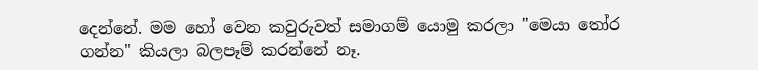දෙන්නේ. මම හෝ වෙන කවුරුවත් සමාගම් යොමු කරලා "මෙයා තෝර ගන්න" කියලා බලපෑම් කරන්නේ නෑ.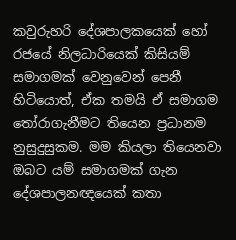කවුරුහරි දේශපාලකයෙක් හෝ රජයේ නිලධාරියෙක් කිසියම් සමාගමක් වෙනුවෙන් පෙනී හිටියොත්, ඒක තමයි ඒ සමාගම තෝරාගැනීමට තියෙන ප්‍රධානම නුසුදුසුකම. මම කියලා තියෙනවා ඔබට යම් සමාගමක් ගැන දේශපාලනඥයෙක් කතා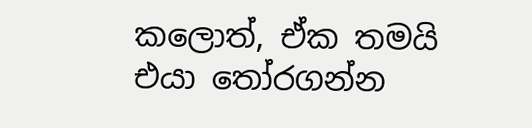කලොත්, ඒක තමයි එයා තෝරගන්න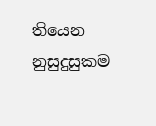තියෙන නුසුදුසුකම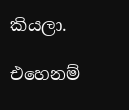කියලා.

එහෙනම්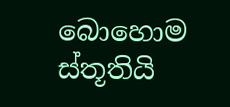බොහොම ස්තූතියි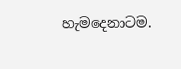හැමදෙනාටම.